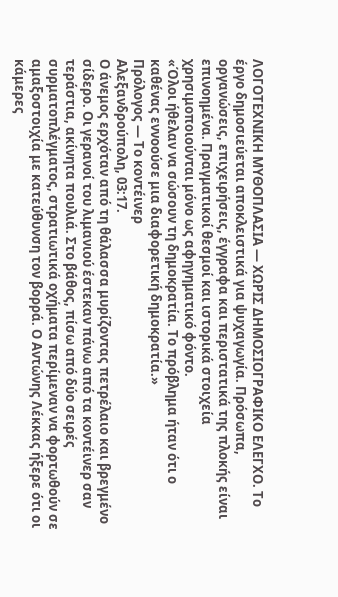ΛΟΓΟΤΕΧΝΙΚΗ ΜΥΘΟΠΛΑΣΙΑ — ΧΩΡΙΣ ΔΗΜΟΣΙΟΓΡΑΦΙΚΟ ΕΛΕΓΧΟ. Το έργο δημοσιεύεται αποκλειστικά για ψυχαγωγία. Πρόσωπα, οργανώσεις, επιχειρήσεις, έγγραφα και περιστατικά της πλοκής είναι επινοημένα. Πραγματικοί θεσμοί και ιστορικά στοιχεία χρησιμοποιούνται μόνο ως αφηγηματικό φόντο.
«Όλοι ήθελαν να σώσουν τη δημοκρατία. Το πρόβλημα ήταν ότι ο καθένας εννοούσε μια διαφορετική δημοκρατία.»
Πρόλογος — Το κοντέινερ
Αλεξανδρούπολη, 03:17.
Ο άνεμος ερχόταν από τη θάλασσα μυρίζοντας πετρέλαιο και βρεγμένο σίδερο. Οι γερανοί του λιμανιού έστεκαν πάνω από τα κοντέινερ σαν τεράστια, ακίνητα πουλιά. Στο βάθος, πίσω από δύο σειρές συρματοπλέγματος, στρατιωτικά οχήματα περίμεναν να φορτωθούν σε αμαξοστοιχία με κατεύθυνση τον βορρά. Ο Αντώνης Λέκκας ήξερε ότι οι κάμερες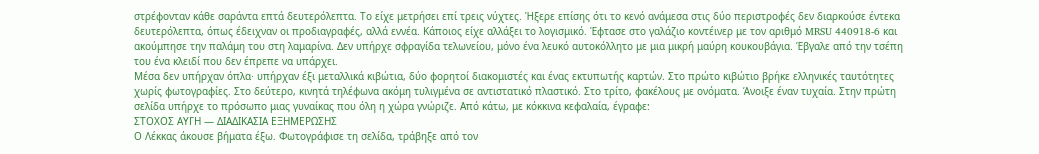στρέφονταν κάθε σαράντα επτά δευτερόλεπτα. Το είχε μετρήσει επί τρεις νύχτες. Ήξερε επίσης ότι το κενό ανάμεσα στις δύο περιστροφές δεν διαρκούσε έντεκα δευτερόλεπτα, όπως έδειχναν οι προδιαγραφές, αλλά εννέα. Κάποιος είχε αλλάξει το λογισμικό. Έφτασε στο γαλάζιο κοντέινερ με τον αριθμό MRSU 440918-6 και ακούμπησε την παλάμη του στη λαμαρίνα. Δεν υπήρχε σφραγίδα τελωνείου, μόνο ένα λευκό αυτοκόλλητο με μια μικρή μαύρη κουκουβάγια. Έβγαλε από την τσέπη του ένα κλειδί που δεν έπρεπε να υπάρχει.
Μέσα δεν υπήρχαν όπλα· υπήρχαν έξι μεταλλικά κιβώτια, δύο φορητοί διακομιστές και ένας εκτυπωτής καρτών. Στο πρώτο κιβώτιο βρήκε ελληνικές ταυτότητες χωρίς φωτογραφίες. Στο δεύτερο, κινητά τηλέφωνα ακόμη τυλιγμένα σε αντιστατικό πλαστικό. Στο τρίτο, φακέλους με ονόματα. Άνοιξε έναν τυχαία. Στην πρώτη σελίδα υπήρχε το πρόσωπο μιας γυναίκας που όλη η χώρα γνώριζε. Από κάτω, με κόκκινα κεφαλαία, έγραφε:
ΣΤΟΧΟΣ ΑΥΓΗ — ΔΙΑΔΙΚΑΣΙΑ ΕΞΗΜΕΡΩΣΗΣ
Ο Λέκκας άκουσε βήματα έξω. Φωτογράφισε τη σελίδα, τράβηξε από τον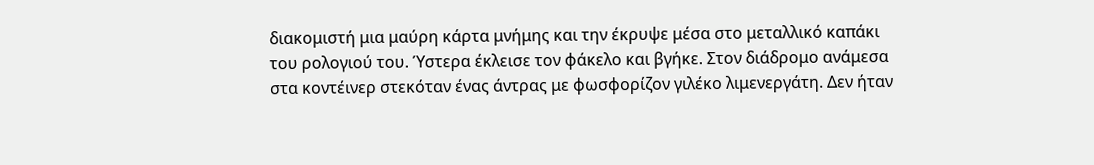διακομιστή μια μαύρη κάρτα μνήμης και την έκρυψε μέσα στο μεταλλικό καπάκι του ρολογιού του. Ύστερα έκλεισε τον φάκελο και βγήκε. Στον διάδρομο ανάμεσα στα κοντέινερ στεκόταν ένας άντρας με φωσφορίζον γιλέκο λιμενεργάτη. Δεν ήταν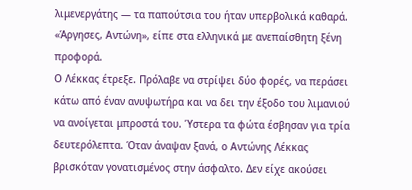λιμενεργάτης — τα παπούτσια του ήταν υπερβολικά καθαρά.
«Άργησες, Αντώνη», είπε στα ελληνικά με ανεπαίσθητη ξένη προφορά.
Ο Λέκκας έτρεξε. Πρόλαβε να στρίψει δύο φορές, να περάσει κάτω από έναν ανυψωτήρα και να δει την έξοδο του λιμανιού να ανοίγεται μπροστά του. Ύστερα τα φώτα έσβησαν για τρία δευτερόλεπτα. Όταν άναψαν ξανά, ο Αντώνης Λέκκας βρισκόταν γονατισμένος στην άσφαλτο. Δεν είχε ακούσει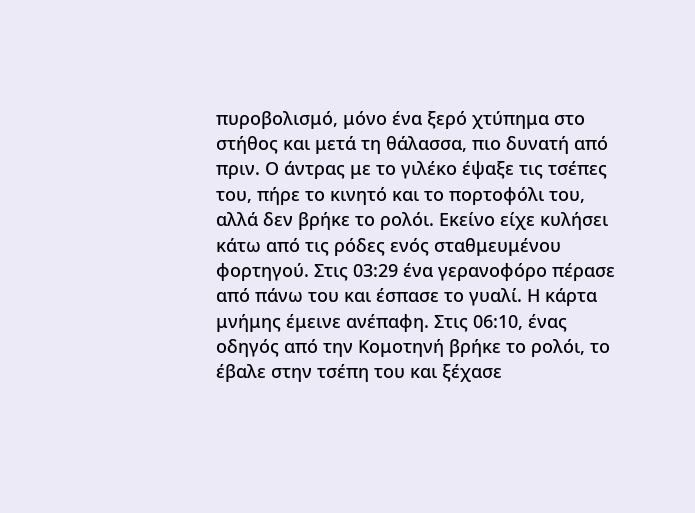πυροβολισμό, μόνο ένα ξερό χτύπημα στο στήθος και μετά τη θάλασσα, πιο δυνατή από πριν. Ο άντρας με το γιλέκο έψαξε τις τσέπες του, πήρε το κινητό και το πορτοφόλι του, αλλά δεν βρήκε το ρολόι. Εκείνο είχε κυλήσει κάτω από τις ρόδες ενός σταθμευμένου φορτηγού. Στις 03:29 ένα γερανοφόρο πέρασε από πάνω του και έσπασε το γυαλί. Η κάρτα μνήμης έμεινε ανέπαφη. Στις 06:10, ένας οδηγός από την Κομοτηνή βρήκε το ρολόι, το έβαλε στην τσέπη του και ξέχασε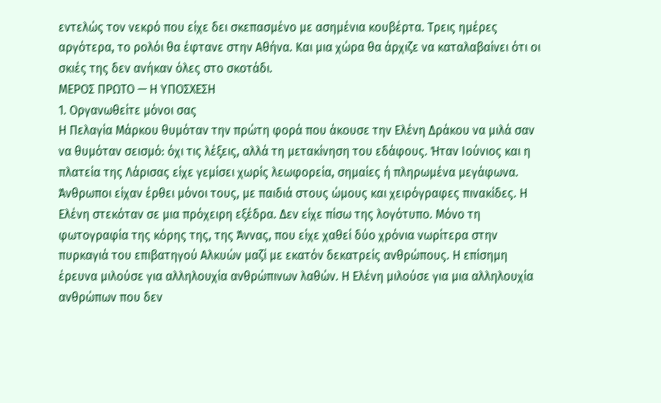εντελώς τον νεκρό που είχε δει σκεπασμένο με ασημένια κουβέρτα. Τρεις ημέρες αργότερα, το ρολόι θα έφτανε στην Αθήνα. Και μια χώρα θα άρχιζε να καταλαβαίνει ότι οι σκιές της δεν ανήκαν όλες στο σκοτάδι.
ΜΕΡΟΣ ΠΡΩΤΟ — Η ΥΠΟΣΧΕΣΗ
1. Οργανωθείτε μόνοι σας
Η Πελαγία Μάρκου θυμόταν την πρώτη φορά που άκουσε την Ελένη Δράκου να μιλά σαν να θυμόταν σεισμό: όχι τις λέξεις, αλλά τη μετακίνηση του εδάφους. Ήταν Ιούνιος και η πλατεία της Λάρισας είχε γεμίσει χωρίς λεωφορεία, σημαίες ή πληρωμένα μεγάφωνα. Άνθρωποι είχαν έρθει μόνοι τους, με παιδιά στους ώμους και χειρόγραφες πινακίδες. Η Ελένη στεκόταν σε μια πρόχειρη εξέδρα. Δεν είχε πίσω της λογότυπο. Μόνο τη φωτογραφία της κόρης της, της Άννας, που είχε χαθεί δύο χρόνια νωρίτερα στην πυρκαγιά του επιβατηγού Αλκυών μαζί με εκατόν δεκατρείς ανθρώπους. Η επίσημη έρευνα μιλούσε για αλληλουχία ανθρώπινων λαθών. Η Ελένη μιλούσε για μια αλληλουχία ανθρώπων που δεν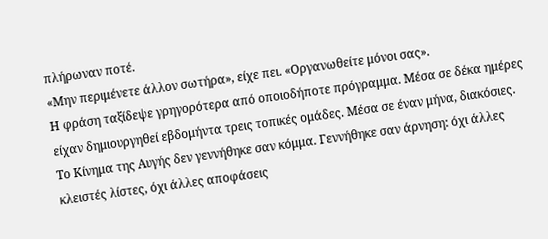πλήρωναν ποτέ.
«Μην περιμένετε άλλον σωτήρα», είχε πει. «Οργανωθείτε μόνοι σας».
Η φράση ταξίδεψε γρηγορότερα από οποιοδήποτε πρόγραμμα. Μέσα σε δέκα ημέρες είχαν δημιουργηθεί εβδομήντα τρεις τοπικές ομάδες. Μέσα σε έναν μήνα, διακόσιες. Το Κίνημα της Αυγής δεν γεννήθηκε σαν κόμμα. Γεννήθηκε σαν άρνηση: όχι άλλες κλειστές λίστες, όχι άλλες αποφάσεις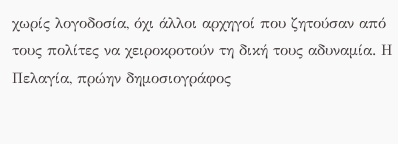χωρίς λογοδοσία, όχι άλλοι αρχηγοί που ζητούσαν από τους πολίτες να χειροκροτούν τη δική τους αδυναμία. Η Πελαγία, πρώην δημοσιογράφος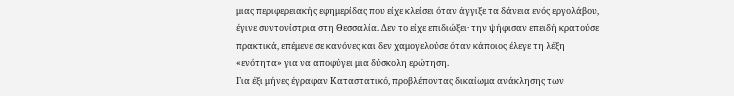μιας περιφερειακής εφημερίδας που είχε κλείσει όταν άγγιξε τα δάνεια ενός εργολάβου, έγινε συντονίστρια στη Θεσσαλία. Δεν το είχε επιδιώξει· την ψήφισαν επειδή κρατούσε πρακτικά, επέμενε σε κανόνες και δεν χαμογελούσε όταν κάποιος έλεγε τη λέξη «ενότητα» για να αποφύγει μια δύσκολη ερώτηση.
Για έξι μήνες έγραφαν Καταστατικό, προβλέποντας δικαίωμα ανάκλησης των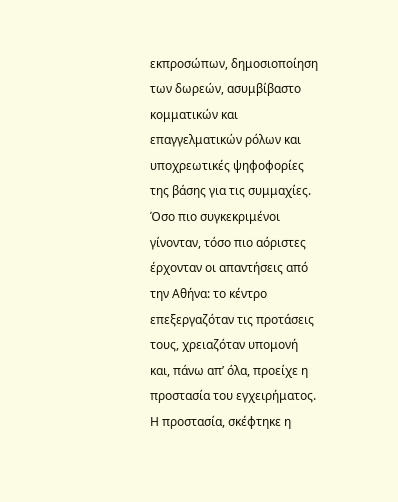εκπροσώπων, δημοσιοποίηση των δωρεών, ασυμβίβαστο κομματικών και επαγγελματικών ρόλων και υποχρεωτικές ψηφοφορίες της βάσης για τις συμμαχίες. Όσο πιο συγκεκριμένοι γίνονταν, τόσο πιο αόριστες έρχονταν οι απαντήσεις από την Αθήνα: το κέντρο επεξεργαζόταν τις προτάσεις τους, χρειαζόταν υπομονή και, πάνω απ’ όλα, προείχε η προστασία του εγχειρήματος. Η προστασία, σκέφτηκε η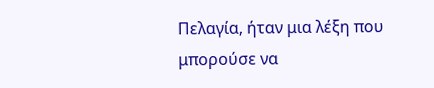Πελαγία, ήταν μια λέξη που μπορούσε να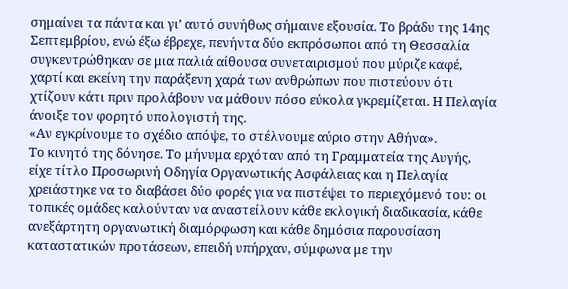σημαίνει τα πάντα και γι’ αυτό συνήθως σήμαινε εξουσία. Το βράδυ της 14ης Σεπτεμβρίου, ενώ έξω έβρεχε, πενήντα δύο εκπρόσωποι από τη Θεσσαλία συγκεντρώθηκαν σε μια παλιά αίθουσα συνεταιρισμού που μύριζε καφέ, χαρτί και εκείνη την παράξενη χαρά των ανθρώπων που πιστεύουν ότι χτίζουν κάτι πριν προλάβουν να μάθουν πόσο εύκολα γκρεμίζεται. Η Πελαγία άνοιξε τον φορητό υπολογιστή της.
«Αν εγκρίνουμε το σχέδιο απόψε, το στέλνουμε αύριο στην Αθήνα».
Το κινητό της δόνησε. Το μήνυμα ερχόταν από τη Γραμματεία της Αυγής, είχε τίτλο Προσωρινή Οδηγία Οργανωτικής Ασφάλειας και η Πελαγία χρειάστηκε να το διαβάσει δύο φορές για να πιστέψει το περιεχόμενό του: οι τοπικές ομάδες καλούνταν να αναστείλουν κάθε εκλογική διαδικασία, κάθε ανεξάρτητη οργανωτική διαμόρφωση και κάθε δημόσια παρουσίαση καταστατικών προτάσεων, επειδή υπήρχαν, σύμφωνα με την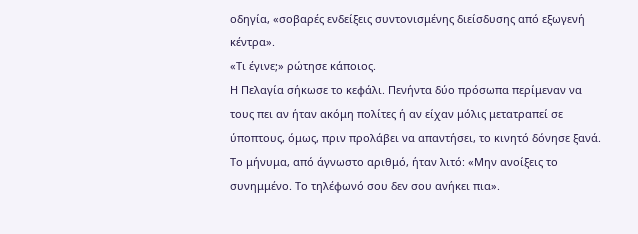οδηγία, «σοβαρές ενδείξεις συντονισμένης διείσδυσης από εξωγενή κέντρα».
«Τι έγινε;» ρώτησε κάποιος.
Η Πελαγία σήκωσε το κεφάλι. Πενήντα δύο πρόσωπα περίμεναν να τους πει αν ήταν ακόμη πολίτες ή αν είχαν μόλις μετατραπεί σε ύποπτους, όμως, πριν προλάβει να απαντήσει, το κινητό δόνησε ξανά. Το μήνυμα, από άγνωστο αριθμό, ήταν λιτό: «Μην ανοίξεις το συνημμένο. Το τηλέφωνό σου δεν σου ανήκει πια».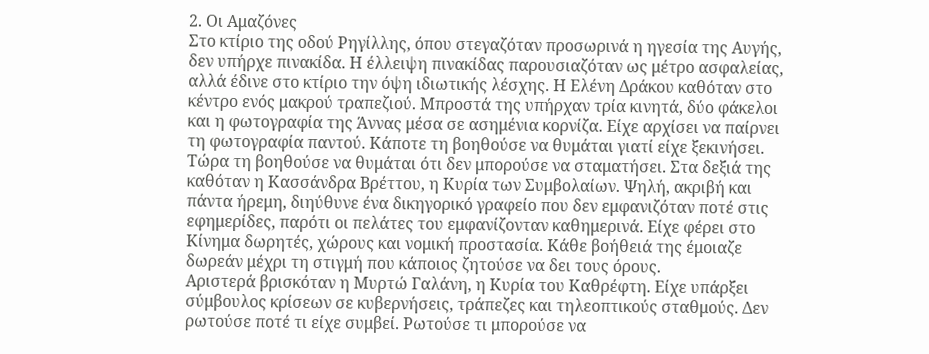2. Οι Αμαζόνες
Στο κτίριο της οδού Ρηγίλλης, όπου στεγαζόταν προσωρινά η ηγεσία της Αυγής, δεν υπήρχε πινακίδα. Η έλλειψη πινακίδας παρουσιαζόταν ως μέτρο ασφαλείας, αλλά έδινε στο κτίριο την όψη ιδιωτικής λέσχης. Η Ελένη Δράκου καθόταν στο κέντρο ενός μακρού τραπεζιού. Μπροστά της υπήρχαν τρία κινητά, δύο φάκελοι και η φωτογραφία της Άννας μέσα σε ασημένια κορνίζα. Είχε αρχίσει να παίρνει τη φωτογραφία παντού. Κάποτε τη βοηθούσε να θυμάται γιατί είχε ξεκινήσει. Τώρα τη βοηθούσε να θυμάται ότι δεν μπορούσε να σταματήσει. Στα δεξιά της καθόταν η Κασσάνδρα Βρέττου, η Κυρία των Συμβολαίων. Ψηλή, ακριβή και πάντα ήρεμη, διηύθυνε ένα δικηγορικό γραφείο που δεν εμφανιζόταν ποτέ στις εφημερίδες, παρότι οι πελάτες του εμφανίζονταν καθημερινά. Είχε φέρει στο Κίνημα δωρητές, χώρους και νομική προστασία. Κάθε βοήθειά της έμοιαζε δωρεάν μέχρι τη στιγμή που κάποιος ζητούσε να δει τους όρους.
Αριστερά βρισκόταν η Μυρτώ Γαλάνη, η Κυρία του Καθρέφτη. Είχε υπάρξει σύμβουλος κρίσεων σε κυβερνήσεις, τράπεζες και τηλεοπτικούς σταθμούς. Δεν ρωτούσε ποτέ τι είχε συμβεί. Ρωτούσε τι μπορούσε να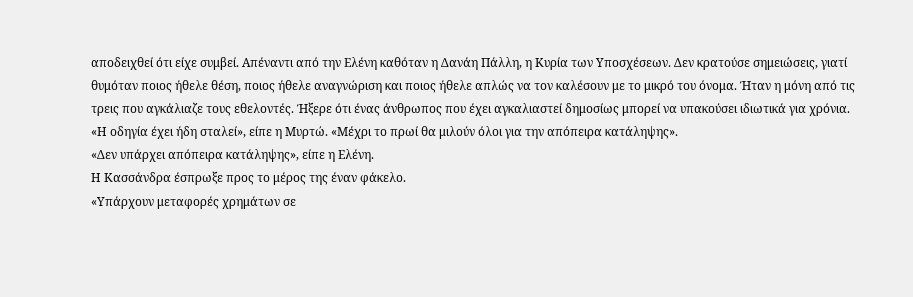αποδειχθεί ότι είχε συμβεί. Απέναντι από την Ελένη καθόταν η Δανάη Πάλλη, η Κυρία των Υποσχέσεων. Δεν κρατούσε σημειώσεις, γιατί θυμόταν ποιος ήθελε θέση, ποιος ήθελε αναγνώριση και ποιος ήθελε απλώς να τον καλέσουν με το μικρό του όνομα. Ήταν η μόνη από τις τρεις που αγκάλιαζε τους εθελοντές. Ήξερε ότι ένας άνθρωπος που έχει αγκαλιαστεί δημοσίως μπορεί να υπακούσει ιδιωτικά για χρόνια.
«Η οδηγία έχει ήδη σταλεί», είπε η Μυρτώ. «Μέχρι το πρωί θα μιλούν όλοι για την απόπειρα κατάληψης».
«Δεν υπάρχει απόπειρα κατάληψης», είπε η Ελένη.
Η Κασσάνδρα έσπρωξε προς το μέρος της έναν φάκελο.
«Υπάρχουν μεταφορές χρημάτων σε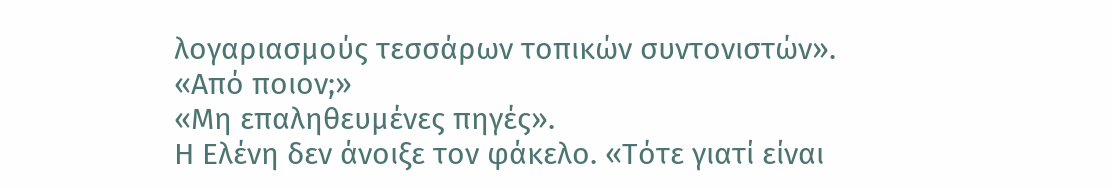λογαριασμούς τεσσάρων τοπικών συντονιστών».
«Από ποιον;»
«Μη επαληθευμένες πηγές».
Η Ελένη δεν άνοιξε τον φάκελο. «Τότε γιατί είναι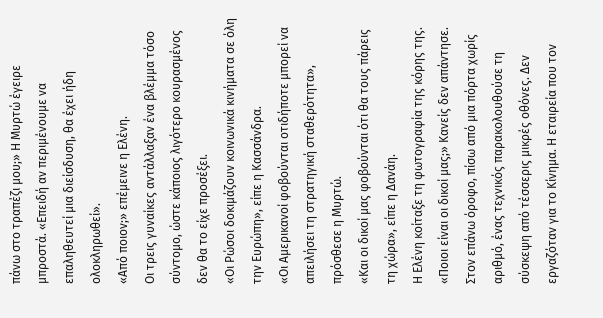πάνω στο τραπέζι μου;» Η Μυρτώ έγειρε μπροστά. «Επειδή αν περιμένουμε να επαληθευτεί μια διείσδυση, θα έχει ήδη ολοκληρωθεί».
«Από ποιον;» επέμεινε η Ελένη.
Οι τρεις γυναίκες αντάλλαξαν ένα βλέμμα τόσο σύντομο, ώστε κάποιος λιγότερο κουρασμένος δεν θα το είχε προσέξει.
«Οι Ρώσοι δοκιμάζουν κοινωνικά κινήματα σε όλη την Ευρώπη», είπε η Κασσάνδρα.
«Οι Αμερικανοί φοβούνται οτιδήποτε μπορεί να απειλήσει τη στρατηγική σταθερότητα», πρόσθεσε η Μυρτώ.
«Και οι δικοί μας φοβούνται ότι θα τους πάρεις τη χώρα», είπε η Δανάη.
Η Ελένη κοίταξε τη φωτογραφία της κόρης της. «Ποιοι είναι οι δικοί μας;» Κανείς δεν απάντησε. Στον επάνω όροφο, πίσω από μια πόρτα χωρίς αριθμό, ένας τεχνικός παρακολουθούσε τη σύσκεψη από τέσσερις μικρές οθόνες. Δεν εργαζόταν για το Κίνημα. Η εταιρεία που τον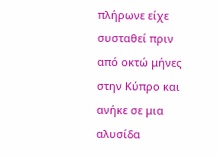πλήρωνε είχε συσταθεί πριν από οκτώ μήνες στην Κύπρο και ανήκε σε μια αλυσίδα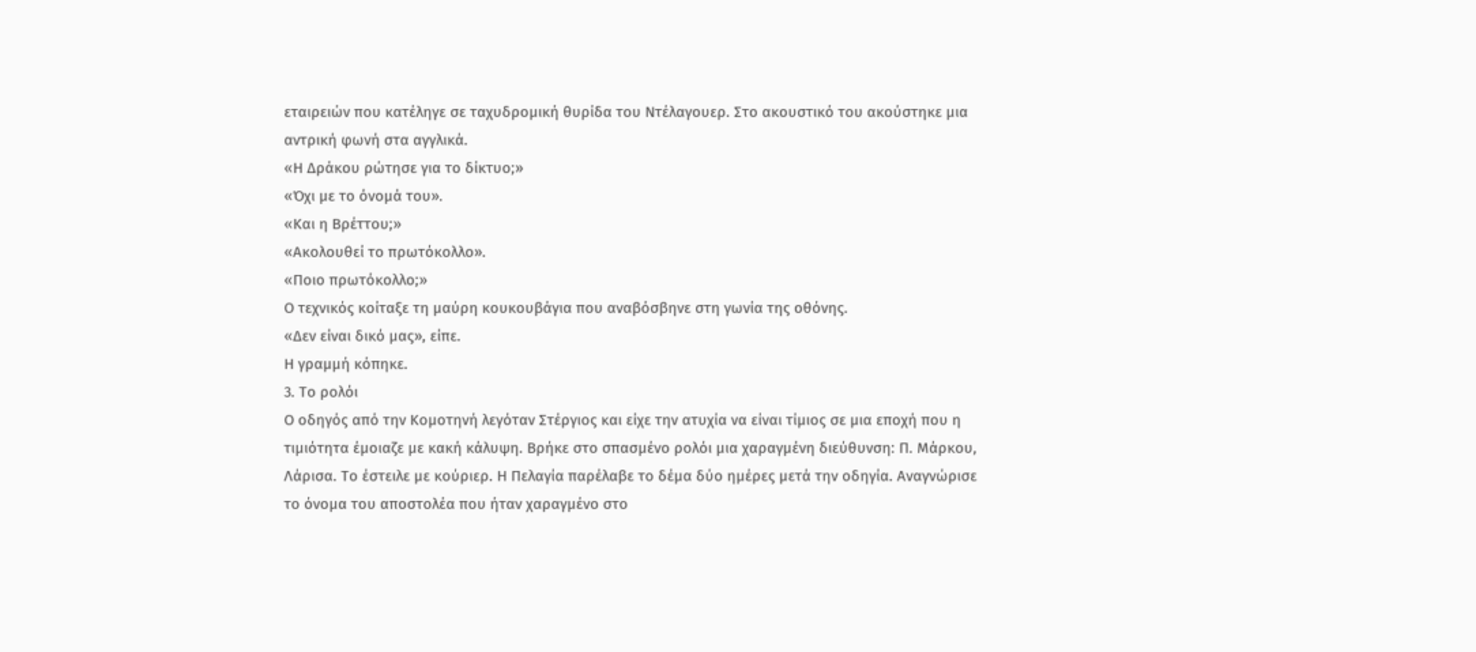εταιρειών που κατέληγε σε ταχυδρομική θυρίδα του Ντέλαγουερ. Στο ακουστικό του ακούστηκε μια αντρική φωνή στα αγγλικά.
«Η Δράκου ρώτησε για το δίκτυο;»
«Όχι με το όνομά του».
«Και η Βρέττου;»
«Ακολουθεί το πρωτόκολλο».
«Ποιο πρωτόκολλο;»
Ο τεχνικός κοίταξε τη μαύρη κουκουβάγια που αναβόσβηνε στη γωνία της οθόνης.
«Δεν είναι δικό μας», είπε.
Η γραμμή κόπηκε.
3. Το ρολόι
Ο οδηγός από την Κομοτηνή λεγόταν Στέργιος και είχε την ατυχία να είναι τίμιος σε μια εποχή που η τιμιότητα έμοιαζε με κακή κάλυψη. Βρήκε στο σπασμένο ρολόι μια χαραγμένη διεύθυνση: Π. Μάρκου, Λάρισα. Το έστειλε με κούριερ. Η Πελαγία παρέλαβε το δέμα δύο ημέρες μετά την οδηγία. Αναγνώρισε το όνομα του αποστολέα που ήταν χαραγμένο στο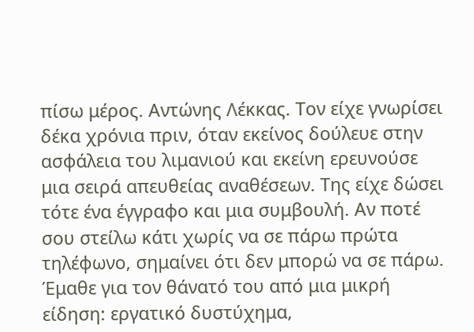πίσω μέρος. Αντώνης Λέκκας. Τον είχε γνωρίσει δέκα χρόνια πριν, όταν εκείνος δούλευε στην ασφάλεια του λιμανιού και εκείνη ερευνούσε μια σειρά απευθείας αναθέσεων. Της είχε δώσει τότε ένα έγγραφο και μια συμβουλή. Αν ποτέ σου στείλω κάτι χωρίς να σε πάρω πρώτα τηλέφωνο, σημαίνει ότι δεν μπορώ να σε πάρω. Έμαθε για τον θάνατό του από μια μικρή είδηση: εργατικό δυστύχημα,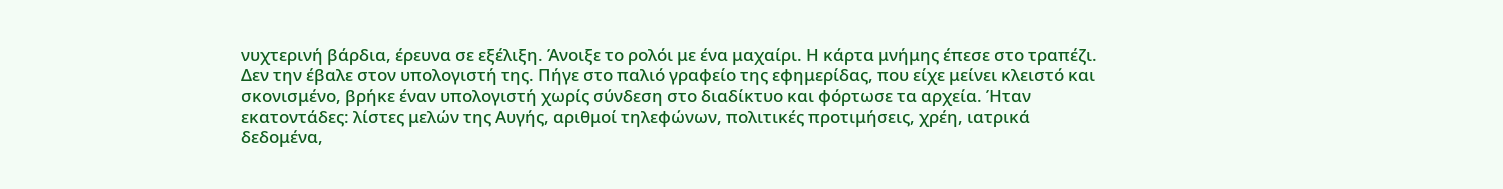νυχτερινή βάρδια, έρευνα σε εξέλιξη. Άνοιξε το ρολόι με ένα μαχαίρι. Η κάρτα μνήμης έπεσε στο τραπέζι.
Δεν την έβαλε στον υπολογιστή της. Πήγε στο παλιό γραφείο της εφημερίδας, που είχε μείνει κλειστό και σκονισμένο, βρήκε έναν υπολογιστή χωρίς σύνδεση στο διαδίκτυο και φόρτωσε τα αρχεία. Ήταν εκατοντάδες: λίστες μελών της Αυγής, αριθμοί τηλεφώνων, πολιτικές προτιμήσεις, χρέη, ιατρικά δεδομένα,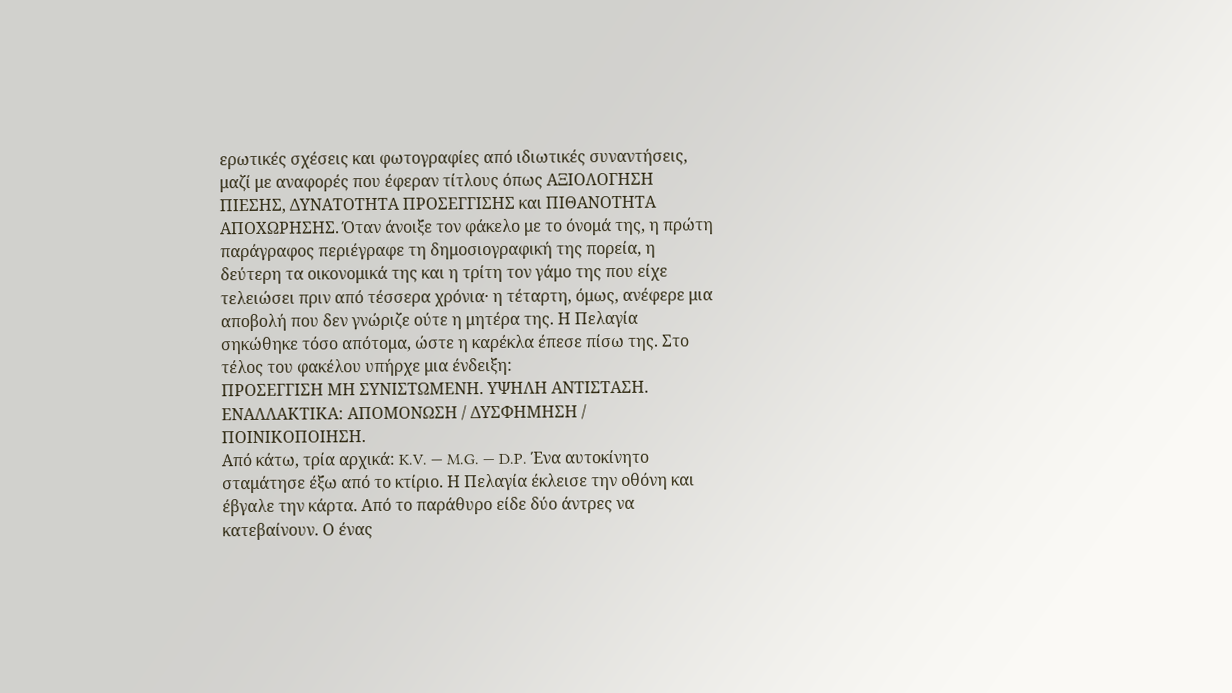ερωτικές σχέσεις και φωτογραφίες από ιδιωτικές συναντήσεις, μαζί με αναφορές που έφεραν τίτλους όπως ΑΞΙΟΛΟΓΗΣΗ ΠΙΕΣΗΣ, ΔΥΝΑΤΟΤΗΤΑ ΠΡΟΣΕΓΓΙΣΗΣ και ΠΙΘΑΝΟΤΗΤΑ ΑΠΟΧΩΡΗΣΗΣ. Όταν άνοιξε τον φάκελο με το όνομά της, η πρώτη παράγραφος περιέγραφε τη δημοσιογραφική της πορεία, η δεύτερη τα οικονομικά της και η τρίτη τον γάμο της που είχε τελειώσει πριν από τέσσερα χρόνια· η τέταρτη, όμως, ανέφερε μια αποβολή που δεν γνώριζε ούτε η μητέρα της. Η Πελαγία σηκώθηκε τόσο απότομα, ώστε η καρέκλα έπεσε πίσω της. Στο τέλος του φακέλου υπήρχε μια ένδειξη:
ΠΡΟΣΕΓΓΙΣΗ ΜΗ ΣΥΝΙΣΤΩΜΕΝΗ. ΥΨΗΛΗ ΑΝΤΙΣΤΑΣΗ. ΕΝΑΛΛΑΚΤΙΚΑ: ΑΠΟΜΟΝΩΣΗ / ΔΥΣΦΗΜΗΣΗ / ΠΟΙΝΙΚΟΠΟΙΗΣΗ.
Από κάτω, τρία αρχικά: K.V. — M.G. — D.P. Ένα αυτοκίνητο σταμάτησε έξω από το κτίριο. Η Πελαγία έκλεισε την οθόνη και έβγαλε την κάρτα. Από το παράθυρο είδε δύο άντρες να κατεβαίνουν. Ο ένας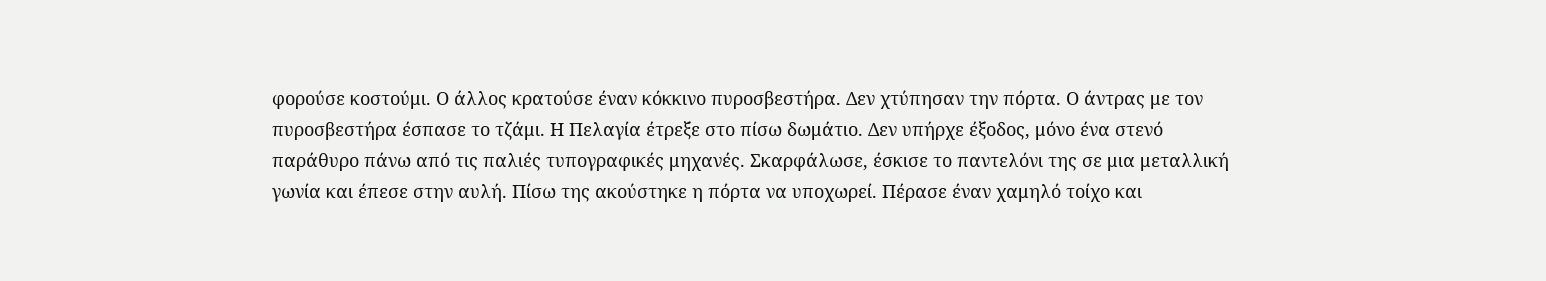φορούσε κοστούμι. Ο άλλος κρατούσε έναν κόκκινο πυροσβεστήρα. Δεν χτύπησαν την πόρτα. Ο άντρας με τον πυροσβεστήρα έσπασε το τζάμι. Η Πελαγία έτρεξε στο πίσω δωμάτιο. Δεν υπήρχε έξοδος, μόνο ένα στενό παράθυρο πάνω από τις παλιές τυπογραφικές μηχανές. Σκαρφάλωσε, έσκισε το παντελόνι της σε μια μεταλλική γωνία και έπεσε στην αυλή. Πίσω της ακούστηκε η πόρτα να υποχωρεί. Πέρασε έναν χαμηλό τοίχο και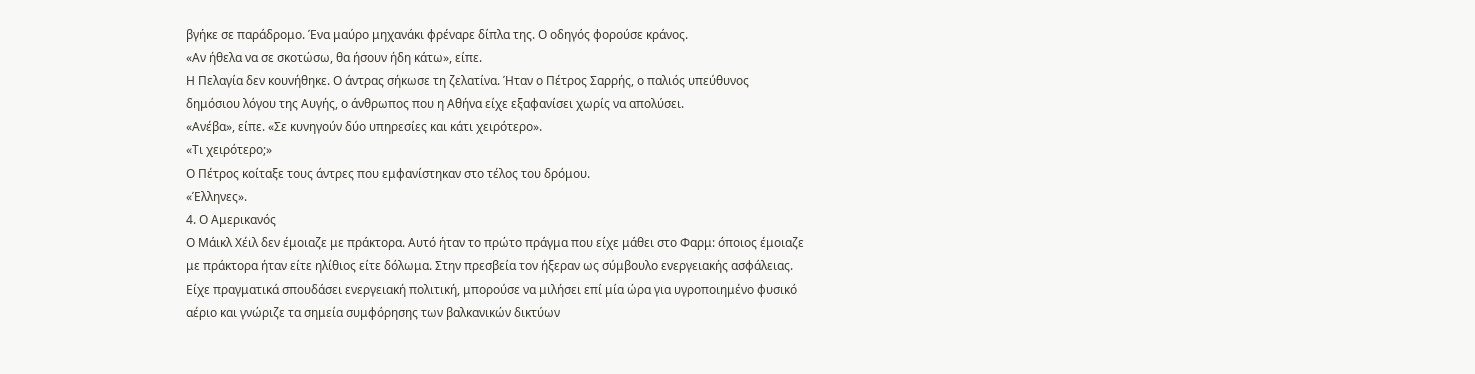βγήκε σε παράδρομο. Ένα μαύρο μηχανάκι φρέναρε δίπλα της. Ο οδηγός φορούσε κράνος.
«Αν ήθελα να σε σκοτώσω, θα ήσουν ήδη κάτω», είπε.
Η Πελαγία δεν κουνήθηκε. Ο άντρας σήκωσε τη ζελατίνα. Ήταν ο Πέτρος Σαρρής, ο παλιός υπεύθυνος δημόσιου λόγου της Αυγής, ο άνθρωπος που η Αθήνα είχε εξαφανίσει χωρίς να απολύσει.
«Ανέβα», είπε. «Σε κυνηγούν δύο υπηρεσίες και κάτι χειρότερο».
«Τι χειρότερο;»
Ο Πέτρος κοίταξε τους άντρες που εμφανίστηκαν στο τέλος του δρόμου.
«Έλληνες».
4. Ο Αμερικανός
Ο Μάικλ Χέιλ δεν έμοιαζε με πράκτορα. Αυτό ήταν το πρώτο πράγμα που είχε μάθει στο Φαρμ: όποιος έμοιαζε με πράκτορα ήταν είτε ηλίθιος είτε δόλωμα. Στην πρεσβεία τον ήξεραν ως σύμβουλο ενεργειακής ασφάλειας. Είχε πραγματικά σπουδάσει ενεργειακή πολιτική, μπορούσε να μιλήσει επί μία ώρα για υγροποιημένο φυσικό αέριο και γνώριζε τα σημεία συμφόρησης των βαλκανικών δικτύων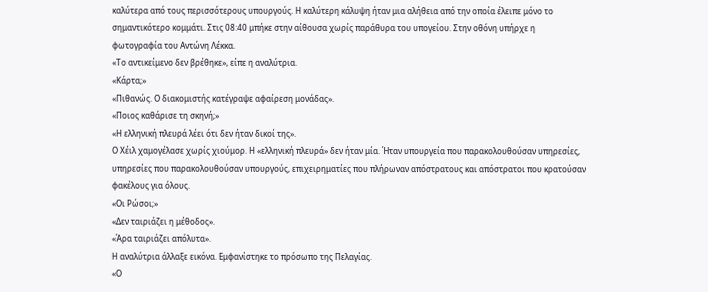καλύτερα από τους περισσότερους υπουργούς. Η καλύτερη κάλυψη ήταν μια αλήθεια από την οποία έλειπε μόνο το σημαντικότερο κομμάτι. Στις 08:40 μπήκε στην αίθουσα χωρίς παράθυρα του υπογείου. Στην οθόνη υπήρχε η φωτογραφία του Αντώνη Λέκκα.
«Το αντικείμενο δεν βρέθηκε», είπε η αναλύτρια.
«Κάρτα;»
«Πιθανώς. Ο διακομιστής κατέγραψε αφαίρεση μονάδας».
«Ποιος καθάρισε τη σκηνή;»
«Η ελληνική πλευρά λέει ότι δεν ήταν δικοί της».
Ο Χέιλ χαμογέλασε χωρίς χιούμορ. Η «ελληνική πλευρά» δεν ήταν μία. Ήταν υπουργεία που παρακολουθούσαν υπηρεσίες, υπηρεσίες που παρακολουθούσαν υπουργούς, επιχειρηματίες που πλήρωναν απόστρατους και απόστρατοι που κρατούσαν φακέλους για όλους.
«Οι Ρώσοι;»
«Δεν ταιριάζει η μέθοδος».
«Άρα ταιριάζει απόλυτα».
Η αναλύτρια άλλαξε εικόνα. Εμφανίστηκε το πρόσωπο της Πελαγίας.
«Ο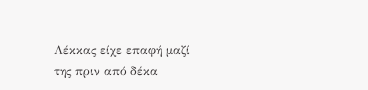Λέκκας είχε επαφή μαζί της πριν από δέκα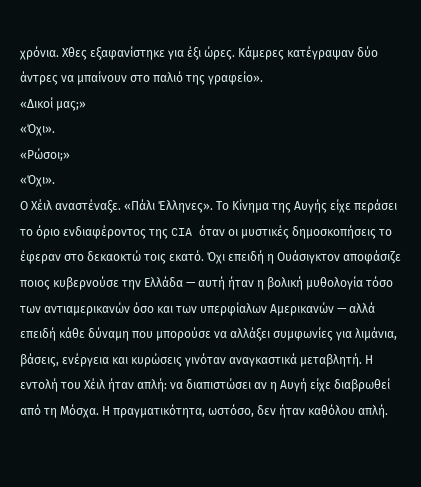χρόνια. Χθες εξαφανίστηκε για έξι ώρες. Κάμερες κατέγραψαν δύο άντρες να μπαίνουν στο παλιό της γραφείο».
«Δικοί μας;»
«Όχι».
«Ρώσοι;»
«Όχι».
Ο Χέιλ αναστέναξε. «Πάλι Έλληνες». Το Κίνημα της Αυγής είχε περάσει το όριο ενδιαφέροντος της CIA όταν οι μυστικές δημοσκοπήσεις το έφεραν στο δεκαοκτώ τοις εκατό. Όχι επειδή η Ουάσιγκτον αποφάσιζε ποιος κυβερνούσε την Ελλάδα — αυτή ήταν η βολική μυθολογία τόσο των αντιαμερικανών όσο και των υπερφίαλων Αμερικανών — αλλά επειδή κάθε δύναμη που μπορούσε να αλλάξει συμφωνίες για λιμάνια, βάσεις, ενέργεια και κυρώσεις γινόταν αναγκαστικά μεταβλητή. Η εντολή του Χέιλ ήταν απλή: να διαπιστώσει αν η Αυγή είχε διαβρωθεί από τη Μόσχα. Η πραγματικότητα, ωστόσο, δεν ήταν καθόλου απλή.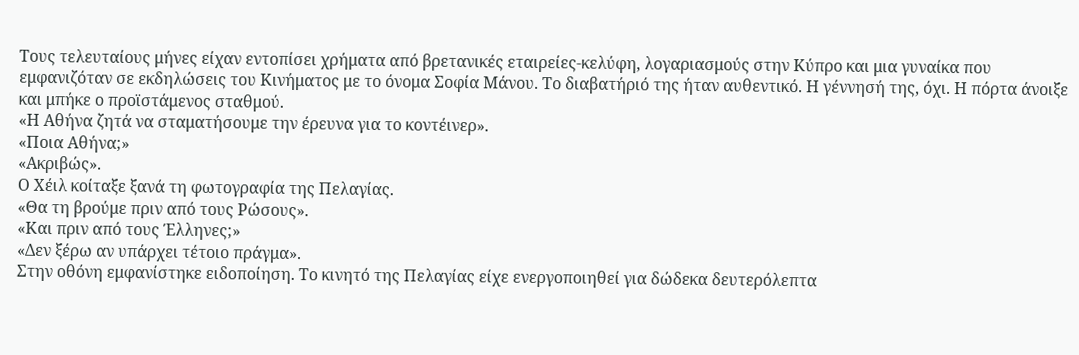Τους τελευταίους μήνες είχαν εντοπίσει χρήματα από βρετανικές εταιρείες-κελύφη, λογαριασμούς στην Κύπρο και μια γυναίκα που εμφανιζόταν σε εκδηλώσεις του Κινήματος με το όνομα Σοφία Μάνου. Το διαβατήριό της ήταν αυθεντικό. Η γέννησή της, όχι. Η πόρτα άνοιξε και μπήκε ο προϊστάμενος σταθμού.
«Η Αθήνα ζητά να σταματήσουμε την έρευνα για το κοντέινερ».
«Ποια Αθήνα;»
«Ακριβώς».
Ο Χέιλ κοίταξε ξανά τη φωτογραφία της Πελαγίας.
«Θα τη βρούμε πριν από τους Ρώσους».
«Και πριν από τους Έλληνες;»
«Δεν ξέρω αν υπάρχει τέτοιο πράγμα».
Στην οθόνη εμφανίστηκε ειδοποίηση. Το κινητό της Πελαγίας είχε ενεργοποιηθεί για δώδεκα δευτερόλεπτα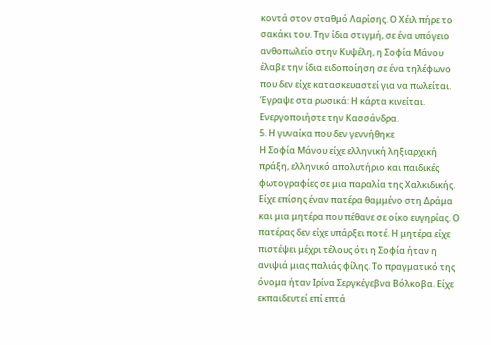κοντά στον σταθμό Λαρίσης. Ο Χέιλ πήρε το σακάκι του. Την ίδια στιγμή, σε ένα υπόγειο ανθοπωλείο στην Κυψέλη, η Σοφία Μάνου έλαβε την ίδια ειδοποίηση σε ένα τηλέφωνο που δεν είχε κατασκευαστεί για να πωλείται. Έγραψε στα ρωσικά: Η κάρτα κινείται. Ενεργοποιήστε την Κασσάνδρα.
5. Η γυναίκα που δεν γεννήθηκε
Η Σοφία Μάνου είχε ελληνική ληξιαρχική πράξη, ελληνικό απολυτήριο και παιδικές φωτογραφίες σε μια παραλία της Χαλκιδικής. Είχε επίσης έναν πατέρα θαμμένο στη Δράμα και μια μητέρα που πέθανε σε οίκο ευγηρίας. Ο πατέρας δεν είχε υπάρξει ποτέ. Η μητέρα είχε πιστέψει μέχρι τέλους ότι η Σοφία ήταν η ανιψιά μιας παλιάς φίλης. Το πραγματικό της όνομα ήταν Ιρίνα Σεργκέγεβνα Βόλκοβα. Είχε εκπαιδευτεί επί επτά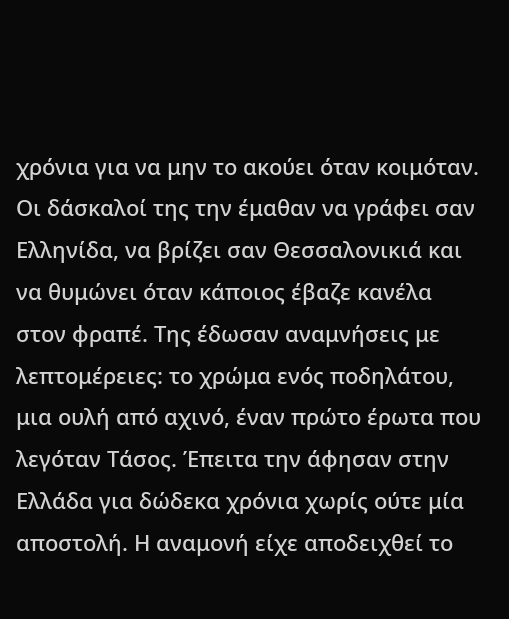χρόνια για να μην το ακούει όταν κοιμόταν. Οι δάσκαλοί της την έμαθαν να γράφει σαν Ελληνίδα, να βρίζει σαν Θεσσαλονικιά και να θυμώνει όταν κάποιος έβαζε κανέλα στον φραπέ. Της έδωσαν αναμνήσεις με λεπτομέρειες: το χρώμα ενός ποδηλάτου, μια ουλή από αχινό, έναν πρώτο έρωτα που λεγόταν Τάσος. Έπειτα την άφησαν στην Ελλάδα για δώδεκα χρόνια χωρίς ούτε μία αποστολή. Η αναμονή είχε αποδειχθεί το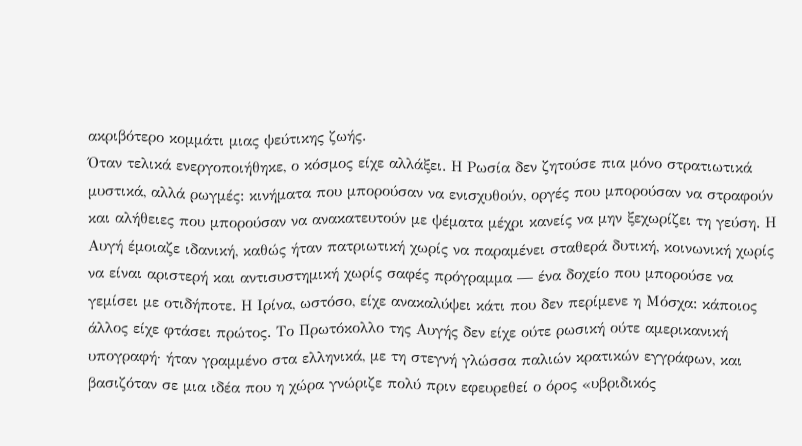ακριβότερο κομμάτι μιας ψεύτικης ζωής.
Όταν τελικά ενεργοποιήθηκε, ο κόσμος είχε αλλάξει. Η Ρωσία δεν ζητούσε πια μόνο στρατιωτικά μυστικά, αλλά ρωγμές: κινήματα που μπορούσαν να ενισχυθούν, οργές που μπορούσαν να στραφούν και αλήθειες που μπορούσαν να ανακατευτούν με ψέματα μέχρι κανείς να μην ξεχωρίζει τη γεύση. Η Αυγή έμοιαζε ιδανική, καθώς ήταν πατριωτική χωρίς να παραμένει σταθερά δυτική, κοινωνική χωρίς να είναι αριστερή και αντισυστημική χωρίς σαφές πρόγραμμα — ένα δοχείο που μπορούσε να γεμίσει με οτιδήποτε. Η Ιρίνα, ωστόσο, είχε ανακαλύψει κάτι που δεν περίμενε η Μόσχα: κάποιος άλλος είχε φτάσει πρώτος. Το Πρωτόκολλο της Αυγής δεν είχε ούτε ρωσική ούτε αμερικανική υπογραφή· ήταν γραμμένο στα ελληνικά, με τη στεγνή γλώσσα παλιών κρατικών εγγράφων, και βασιζόταν σε μια ιδέα που η χώρα γνώριζε πολύ πριν εφευρεθεί ο όρος «υβριδικός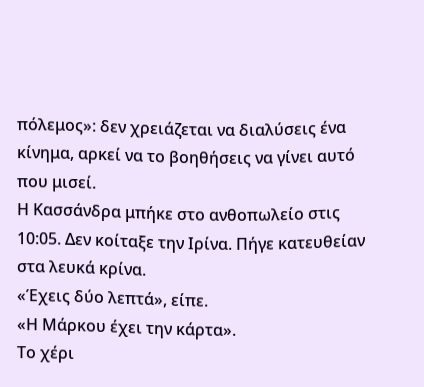πόλεμος»: δεν χρειάζεται να διαλύσεις ένα κίνημα, αρκεί να το βοηθήσεις να γίνει αυτό που μισεί.
Η Κασσάνδρα μπήκε στο ανθοπωλείο στις 10:05. Δεν κοίταξε την Ιρίνα. Πήγε κατευθείαν στα λευκά κρίνα.
«Έχεις δύο λεπτά», είπε.
«Η Μάρκου έχει την κάρτα».
Το χέρι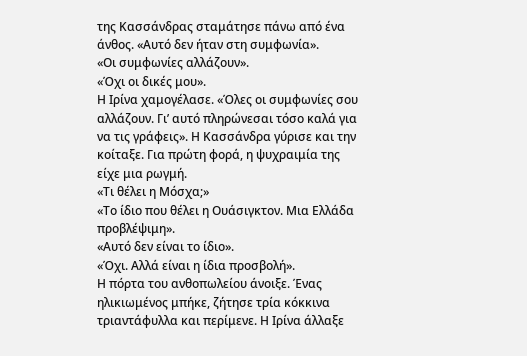της Κασσάνδρας σταμάτησε πάνω από ένα άνθος. «Αυτό δεν ήταν στη συμφωνία».
«Οι συμφωνίες αλλάζουν».
«Όχι οι δικές μου».
Η Ιρίνα χαμογέλασε. «Όλες οι συμφωνίες σου αλλάζουν. Γι’ αυτό πληρώνεσαι τόσο καλά για να τις γράφεις». Η Κασσάνδρα γύρισε και την κοίταξε. Για πρώτη φορά, η ψυχραιμία της είχε μια ρωγμή.
«Τι θέλει η Μόσχα;»
«Το ίδιο που θέλει η Ουάσιγκτον. Μια Ελλάδα προβλέψιμη».
«Αυτό δεν είναι το ίδιο».
«Όχι. Αλλά είναι η ίδια προσβολή».
Η πόρτα του ανθοπωλείου άνοιξε. Ένας ηλικιωμένος μπήκε, ζήτησε τρία κόκκινα τριαντάφυλλα και περίμενε. Η Ιρίνα άλλαξε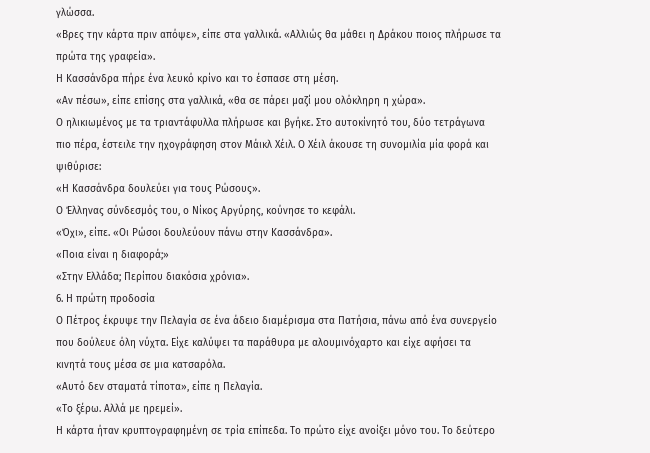γλώσσα.
«Βρες την κάρτα πριν απόψε», είπε στα γαλλικά. «Αλλιώς θα μάθει η Δράκου ποιος πλήρωσε τα πρώτα της γραφεία».
Η Κασσάνδρα πήρε ένα λευκό κρίνο και το έσπασε στη μέση.
«Αν πέσω», είπε επίσης στα γαλλικά, «θα σε πάρει μαζί μου ολόκληρη η χώρα».
Ο ηλικιωμένος με τα τριαντάφυλλα πλήρωσε και βγήκε. Στο αυτοκίνητό του, δύο τετράγωνα πιο πέρα, έστειλε την ηχογράφηση στον Μάικλ Χέιλ. Ο Χέιλ άκουσε τη συνομιλία μία φορά και ψιθύρισε:
«Η Κασσάνδρα δουλεύει για τους Ρώσους».
Ο Έλληνας σύνδεσμός του, ο Νίκος Αργύρης, κούνησε το κεφάλι.
«Όχι», είπε. «Οι Ρώσοι δουλεύουν πάνω στην Κασσάνδρα».
«Ποια είναι η διαφορά;»
«Στην Ελλάδα; Περίπου διακόσια χρόνια».
6. Η πρώτη προδοσία
Ο Πέτρος έκρυψε την Πελαγία σε ένα άδειο διαμέρισμα στα Πατήσια, πάνω από ένα συνεργείο που δούλευε όλη νύχτα. Είχε καλύψει τα παράθυρα με αλουμινόχαρτο και είχε αφήσει τα κινητά τους μέσα σε μια κατσαρόλα.
«Αυτό δεν σταματά τίποτα», είπε η Πελαγία.
«Το ξέρω. Αλλά με ηρεμεί».
Η κάρτα ήταν κρυπτογραφημένη σε τρία επίπεδα. Το πρώτο είχε ανοίξει μόνο του. Το δεύτερο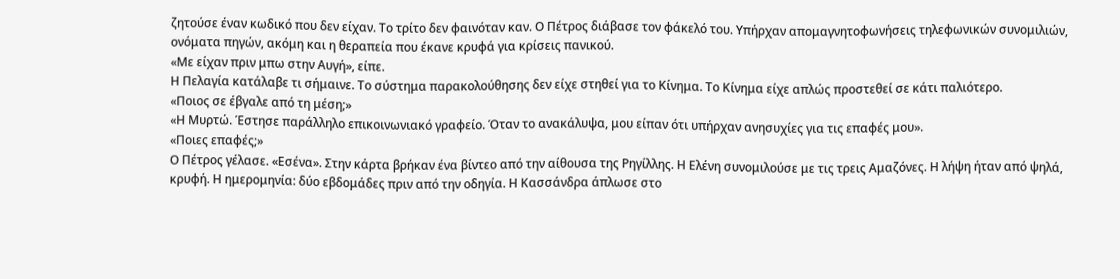ζητούσε έναν κωδικό που δεν είχαν. Το τρίτο δεν φαινόταν καν. Ο Πέτρος διάβασε τον φάκελό του. Υπήρχαν απομαγνητοφωνήσεις τηλεφωνικών συνομιλιών, ονόματα πηγών, ακόμη και η θεραπεία που έκανε κρυφά για κρίσεις πανικού.
«Με είχαν πριν μπω στην Αυγή», είπε.
Η Πελαγία κατάλαβε τι σήμαινε. Το σύστημα παρακολούθησης δεν είχε στηθεί για το Κίνημα. Το Κίνημα είχε απλώς προστεθεί σε κάτι παλιότερο.
«Ποιος σε έβγαλε από τη μέση;»
«Η Μυρτώ. Έστησε παράλληλο επικοινωνιακό γραφείο. Όταν το ανακάλυψα, μου είπαν ότι υπήρχαν ανησυχίες για τις επαφές μου».
«Ποιες επαφές;»
Ο Πέτρος γέλασε. «Εσένα». Στην κάρτα βρήκαν ένα βίντεο από την αίθουσα της Ρηγίλλης. Η Ελένη συνομιλούσε με τις τρεις Αμαζόνες. Η λήψη ήταν από ψηλά, κρυφή. Η ημερομηνία: δύο εβδομάδες πριν από την οδηγία. Η Κασσάνδρα άπλωσε στο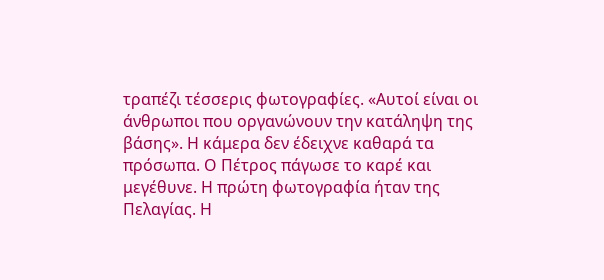τραπέζι τέσσερις φωτογραφίες. «Αυτοί είναι οι άνθρωποι που οργανώνουν την κατάληψη της βάσης». Η κάμερα δεν έδειχνε καθαρά τα πρόσωπα. Ο Πέτρος πάγωσε το καρέ και μεγέθυνε. Η πρώτη φωτογραφία ήταν της Πελαγίας. Η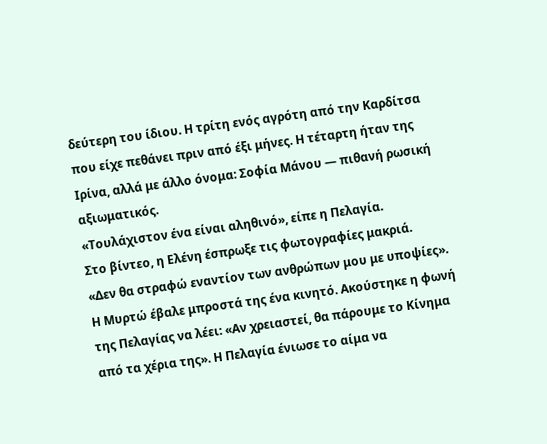δεύτερη του ίδιου. Η τρίτη ενός αγρότη από την Καρδίτσα που είχε πεθάνει πριν από έξι μήνες. Η τέταρτη ήταν της Ιρίνα, αλλά με άλλο όνομα: Σοφία Μάνου — πιθανή ρωσική αξιωματικός.
«Τουλάχιστον ένα είναι αληθινό», είπε η Πελαγία.
Στο βίντεο, η Ελένη έσπρωξε τις φωτογραφίες μακριά.
«Δεν θα στραφώ εναντίον των ανθρώπων μου με υποψίες».
Η Μυρτώ έβαλε μπροστά της ένα κινητό. Ακούστηκε η φωνή της Πελαγίας να λέει: «Αν χρειαστεί, θα πάρουμε το Κίνημα από τα χέρια της». Η Πελαγία ένιωσε το αίμα να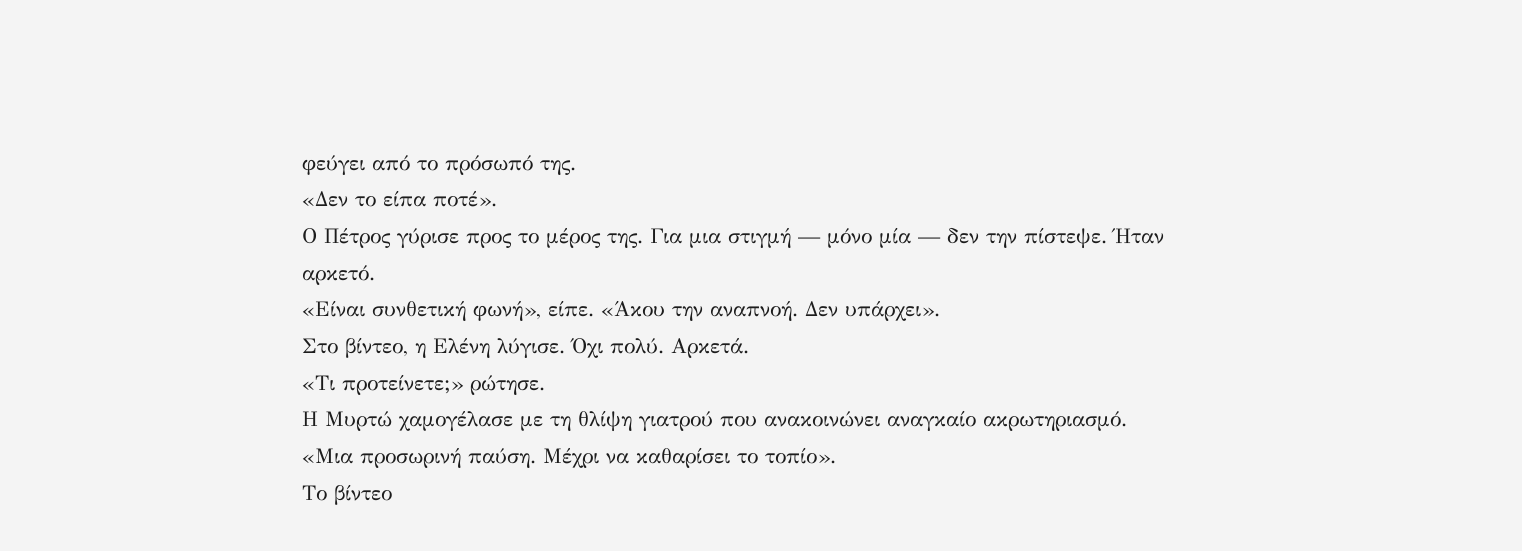φεύγει από το πρόσωπό της.
«Δεν το είπα ποτέ».
Ο Πέτρος γύρισε προς το μέρος της. Για μια στιγμή — μόνο μία — δεν την πίστεψε. Ήταν αρκετό.
«Είναι συνθετική φωνή», είπε. «Άκου την αναπνοή. Δεν υπάρχει».
Στο βίντεο, η Ελένη λύγισε. Όχι πολύ. Αρκετά.
«Τι προτείνετε;» ρώτησε.
Η Μυρτώ χαμογέλασε με τη θλίψη γιατρού που ανακοινώνει αναγκαίο ακρωτηριασμό.
«Μια προσωρινή παύση. Μέχρι να καθαρίσει το τοπίο».
Το βίντεο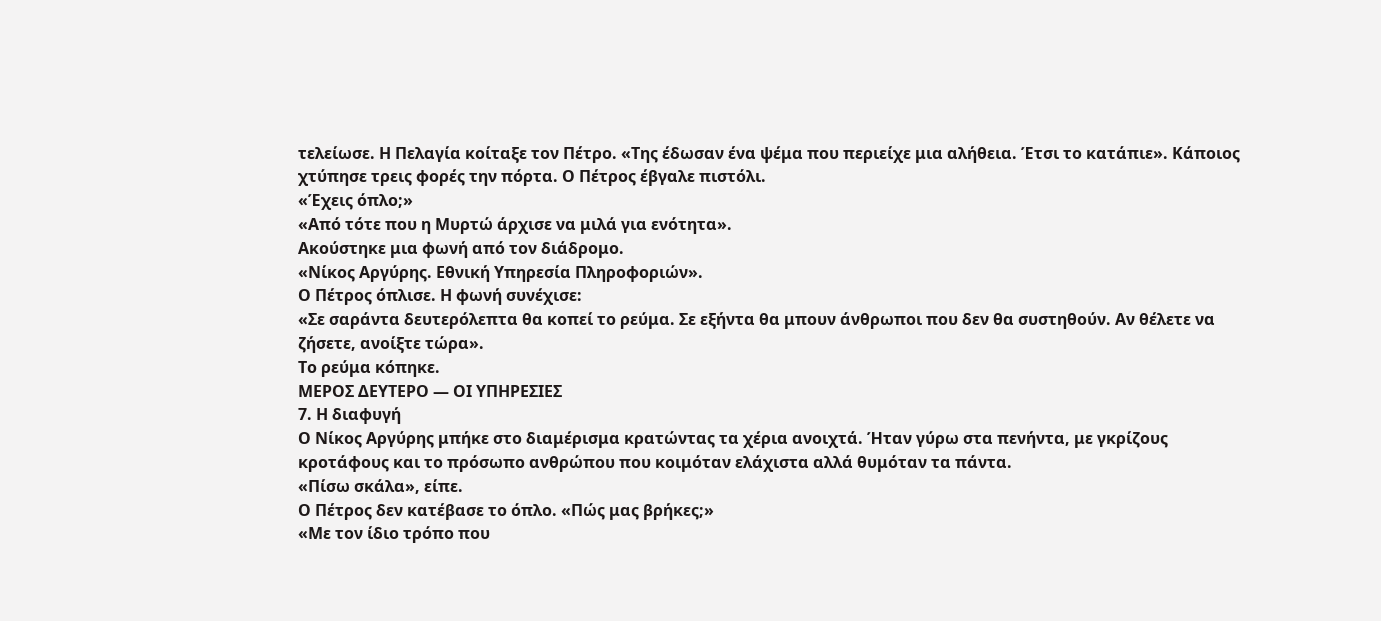τελείωσε. Η Πελαγία κοίταξε τον Πέτρο. «Της έδωσαν ένα ψέμα που περιείχε μια αλήθεια. Έτσι το κατάπιε». Κάποιος χτύπησε τρεις φορές την πόρτα. Ο Πέτρος έβγαλε πιστόλι.
«Έχεις όπλο;»
«Από τότε που η Μυρτώ άρχισε να μιλά για ενότητα».
Ακούστηκε μια φωνή από τον διάδρομο.
«Νίκος Αργύρης. Εθνική Υπηρεσία Πληροφοριών».
Ο Πέτρος όπλισε. Η φωνή συνέχισε:
«Σε σαράντα δευτερόλεπτα θα κοπεί το ρεύμα. Σε εξήντα θα μπουν άνθρωποι που δεν θα συστηθούν. Αν θέλετε να ζήσετε, ανοίξτε τώρα».
Το ρεύμα κόπηκε.
ΜΕΡΟΣ ΔΕΥΤΕΡΟ — ΟΙ ΥΠΗΡΕΣΙΕΣ
7. Η διαφυγή
Ο Νίκος Αργύρης μπήκε στο διαμέρισμα κρατώντας τα χέρια ανοιχτά. Ήταν γύρω στα πενήντα, με γκρίζους κροτάφους και το πρόσωπο ανθρώπου που κοιμόταν ελάχιστα αλλά θυμόταν τα πάντα.
«Πίσω σκάλα», είπε.
Ο Πέτρος δεν κατέβασε το όπλο. «Πώς μας βρήκες;»
«Με τον ίδιο τρόπο που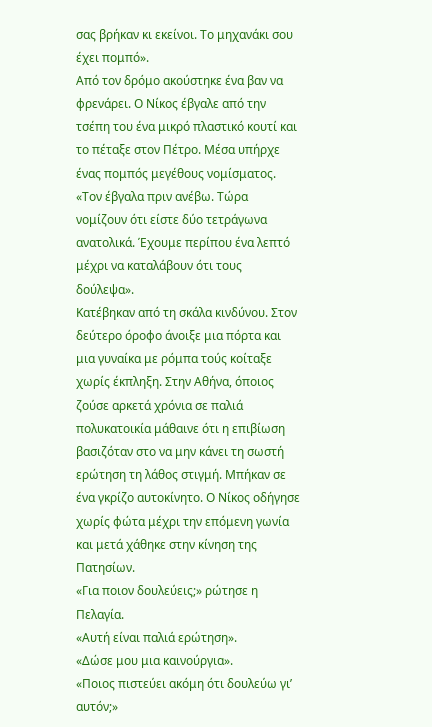σας βρήκαν κι εκείνοι. Το μηχανάκι σου έχει πομπό».
Από τον δρόμο ακούστηκε ένα βαν να φρενάρει. Ο Νίκος έβγαλε από την τσέπη του ένα μικρό πλαστικό κουτί και το πέταξε στον Πέτρο. Μέσα υπήρχε ένας πομπός μεγέθους νομίσματος.
«Τον έβγαλα πριν ανέβω. Τώρα νομίζουν ότι είστε δύο τετράγωνα ανατολικά. Έχουμε περίπου ένα λεπτό μέχρι να καταλάβουν ότι τους δούλεψα».
Κατέβηκαν από τη σκάλα κινδύνου. Στον δεύτερο όροφο άνοιξε μια πόρτα και μια γυναίκα με ρόμπα τούς κοίταξε χωρίς έκπληξη. Στην Αθήνα, όποιος ζούσε αρκετά χρόνια σε παλιά πολυκατοικία μάθαινε ότι η επιβίωση βασιζόταν στο να μην κάνει τη σωστή ερώτηση τη λάθος στιγμή. Μπήκαν σε ένα γκρίζο αυτοκίνητο. Ο Νίκος οδήγησε χωρίς φώτα μέχρι την επόμενη γωνία και μετά χάθηκε στην κίνηση της Πατησίων.
«Για ποιον δουλεύεις;» ρώτησε η Πελαγία.
«Αυτή είναι παλιά ερώτηση».
«Δώσε μου μια καινούργια».
«Ποιος πιστεύει ακόμη ότι δουλεύω γι’ αυτόν;»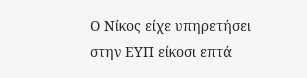Ο Νίκος είχε υπηρετήσει στην ΕΥΠ είκοσι επτά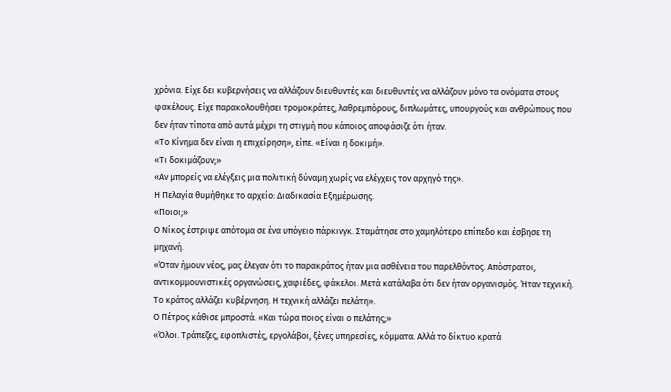χρόνια. Είχε δει κυβερνήσεις να αλλάζουν διευθυντές και διευθυντές να αλλάζουν μόνο τα ονόματα στους φακέλους. Είχε παρακολουθήσει τρομοκράτες, λαθρεμπόρους, διπλωμάτες, υπουργούς και ανθρώπους που δεν ήταν τίποτα από αυτά μέχρι τη στιγμή που κάποιος αποφάσιζε ότι ήταν.
«Το Κίνημα δεν είναι η επιχείρηση», είπε. «Είναι η δοκιμή».
«Τι δοκιμάζουν;»
«Αν μπορείς να ελέγξεις μια πολιτική δύναμη χωρίς να ελέγχεις τον αρχηγό της».
Η Πελαγία θυμήθηκε το αρχείο: Διαδικασία Εξημέρωσης.
«Ποιοι;»
Ο Νίκος έστριψε απότομα σε ένα υπόγειο πάρκινγκ. Σταμάτησε στο χαμηλότερο επίπεδο και έσβησε τη μηχανή.
«Όταν ήμουν νέος, μας έλεγαν ότι το παρακράτος ήταν μια ασθένεια του παρελθόντος. Απόστρατοι, αντικομμουνιστικές οργανώσεις, χαφιέδες, φάκελοι. Μετά κατάλαβα ότι δεν ήταν οργανισμός. Ήταν τεχνική. Το κράτος αλλάζει κυβέρνηση. Η τεχνική αλλάζει πελάτη».
Ο Πέτρος κάθισε μπροστά. «Και τώρα ποιος είναι ο πελάτης;»
«Όλοι. Τράπεζες, εφοπλιστές, εργολάβοι, ξένες υπηρεσίες, κόμματα. Αλλά το δίκτυο κρατά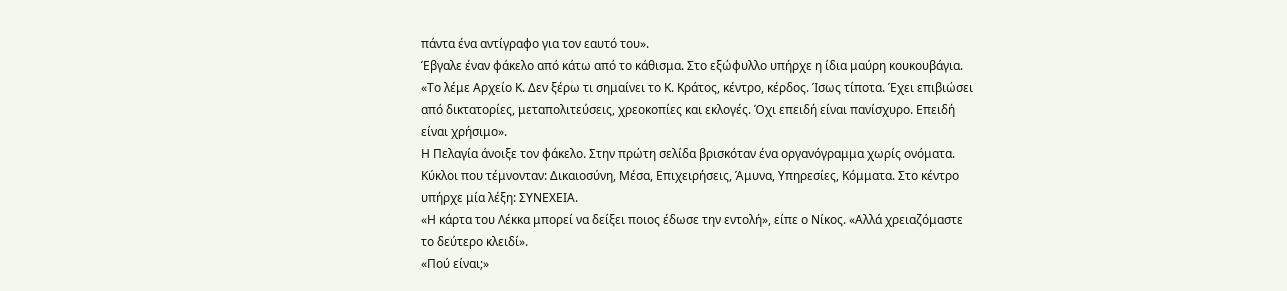πάντα ένα αντίγραφο για τον εαυτό του».
Έβγαλε έναν φάκελο από κάτω από το κάθισμα. Στο εξώφυλλο υπήρχε η ίδια μαύρη κουκουβάγια.
«Το λέμε Αρχείο Κ. Δεν ξέρω τι σημαίνει το Κ. Κράτος, κέντρο, κέρδος. Ίσως τίποτα. Έχει επιβιώσει από δικτατορίες, μεταπολιτεύσεις, χρεοκοπίες και εκλογές. Όχι επειδή είναι πανίσχυρο. Επειδή είναι χρήσιμο».
Η Πελαγία άνοιξε τον φάκελο. Στην πρώτη σελίδα βρισκόταν ένα οργανόγραμμα χωρίς ονόματα. Κύκλοι που τέμνονταν: Δικαιοσύνη, Μέσα, Επιχειρήσεις, Άμυνα, Υπηρεσίες, Κόμματα. Στο κέντρο υπήρχε μία λέξη: ΣΥΝΕΧΕΙΑ.
«Η κάρτα του Λέκκα μπορεί να δείξει ποιος έδωσε την εντολή», είπε ο Νίκος. «Αλλά χρειαζόμαστε το δεύτερο κλειδί».
«Πού είναι;»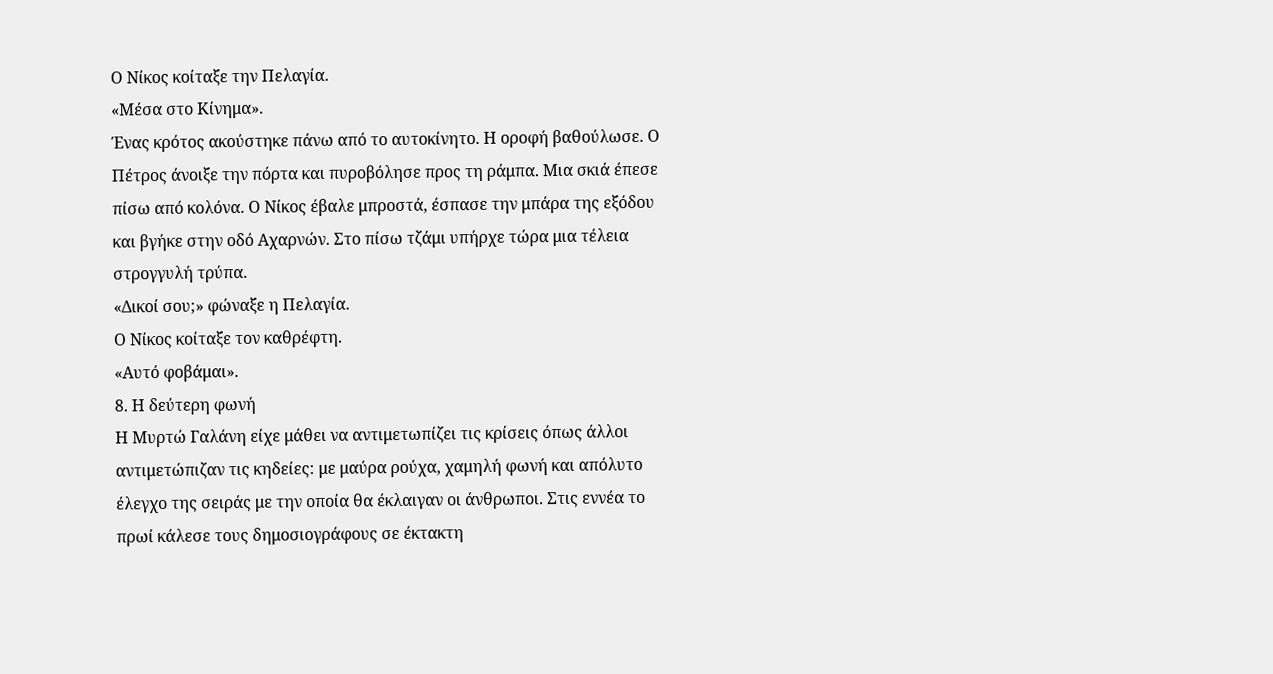Ο Νίκος κοίταξε την Πελαγία.
«Μέσα στο Κίνημα».
Ένας κρότος ακούστηκε πάνω από το αυτοκίνητο. Η οροφή βαθούλωσε. Ο Πέτρος άνοιξε την πόρτα και πυροβόλησε προς τη ράμπα. Μια σκιά έπεσε πίσω από κολόνα. Ο Νίκος έβαλε μπροστά, έσπασε την μπάρα της εξόδου και βγήκε στην οδό Αχαρνών. Στο πίσω τζάμι υπήρχε τώρα μια τέλεια στρογγυλή τρύπα.
«Δικοί σου;» φώναξε η Πελαγία.
Ο Νίκος κοίταξε τον καθρέφτη.
«Αυτό φοβάμαι».
8. Η δεύτερη φωνή
Η Μυρτώ Γαλάνη είχε μάθει να αντιμετωπίζει τις κρίσεις όπως άλλοι αντιμετώπιζαν τις κηδείες: με μαύρα ρούχα, χαμηλή φωνή και απόλυτο έλεγχο της σειράς με την οποία θα έκλαιγαν οι άνθρωποι. Στις εννέα το πρωί κάλεσε τους δημοσιογράφους σε έκτακτη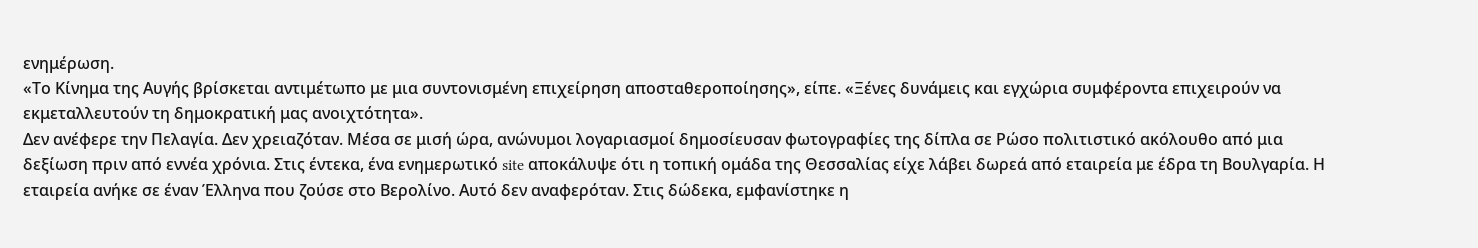ενημέρωση.
«Το Κίνημα της Αυγής βρίσκεται αντιμέτωπο με μια συντονισμένη επιχείρηση αποσταθεροποίησης», είπε. «Ξένες δυνάμεις και εγχώρια συμφέροντα επιχειρούν να εκμεταλλευτούν τη δημοκρατική μας ανοιχτότητα».
Δεν ανέφερε την Πελαγία. Δεν χρειαζόταν. Μέσα σε μισή ώρα, ανώνυμοι λογαριασμοί δημοσίευσαν φωτογραφίες της δίπλα σε Ρώσο πολιτιστικό ακόλουθο από μια δεξίωση πριν από εννέα χρόνια. Στις έντεκα, ένα ενημερωτικό site αποκάλυψε ότι η τοπική ομάδα της Θεσσαλίας είχε λάβει δωρεά από εταιρεία με έδρα τη Βουλγαρία. Η εταιρεία ανήκε σε έναν Έλληνα που ζούσε στο Βερολίνο. Αυτό δεν αναφερόταν. Στις δώδεκα, εμφανίστηκε η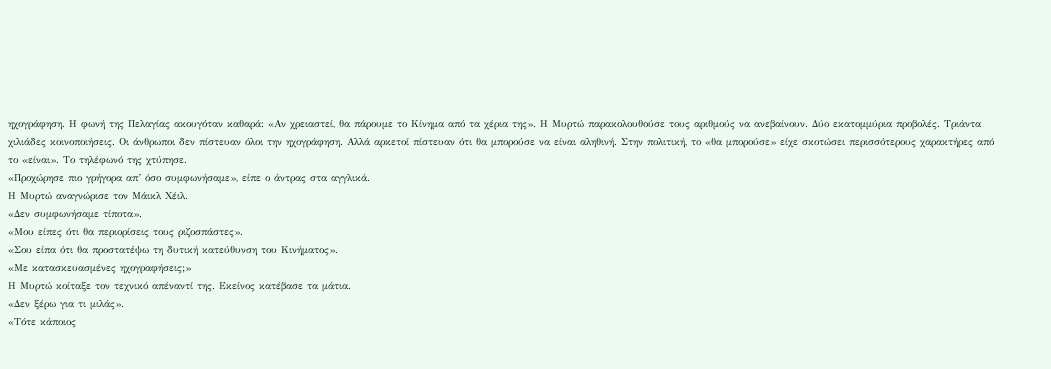ηχογράφηση. Η φωνή της Πελαγίας ακουγόταν καθαρά: «Αν χρειαστεί, θα πάρουμε το Κίνημα από τα χέρια της». Η Μυρτώ παρακολουθούσε τους αριθμούς να ανεβαίνουν. Δύο εκατομμύρια προβολές. Τριάντα χιλιάδες κοινοποιήσεις. Οι άνθρωποι δεν πίστευαν όλοι την ηχογράφηση. Αλλά αρκετοί πίστευαν ότι θα μπορούσε να είναι αληθινή. Στην πολιτική, το «θα μπορούσε» είχε σκοτώσει περισσότερους χαρακτήρες από το «είναι». Το τηλέφωνό της χτύπησε.
«Προχώρησε πιο γρήγορα απ’ όσο συμφωνήσαμε», είπε ο άντρας στα αγγλικά.
Η Μυρτώ αναγνώρισε τον Μάικλ Χέιλ.
«Δεν συμφωνήσαμε τίποτα».
«Μου είπες ότι θα περιορίσεις τους ριζοσπάστες».
«Σου είπα ότι θα προστατέψω τη δυτική κατεύθυνση του Κινήματος».
«Με κατασκευασμένες ηχογραφήσεις;»
Η Μυρτώ κοίταξε τον τεχνικό απέναντί της. Εκείνος κατέβασε τα μάτια.
«Δεν ξέρω για τι μιλάς».
«Τότε κάποιος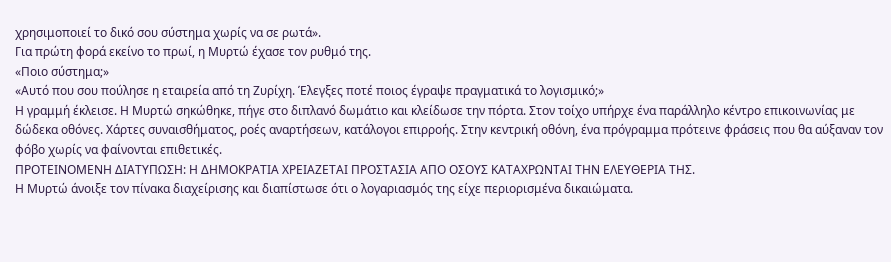χρησιμοποιεί το δικό σου σύστημα χωρίς να σε ρωτά».
Για πρώτη φορά εκείνο το πρωί, η Μυρτώ έχασε τον ρυθμό της.
«Ποιο σύστημα;»
«Αυτό που σου πούλησε η εταιρεία από τη Ζυρίχη. Έλεγξες ποτέ ποιος έγραψε πραγματικά το λογισμικό;»
Η γραμμή έκλεισε. Η Μυρτώ σηκώθηκε, πήγε στο διπλανό δωμάτιο και κλείδωσε την πόρτα. Στον τοίχο υπήρχε ένα παράλληλο κέντρο επικοινωνίας με δώδεκα οθόνες. Χάρτες συναισθήματος, ροές αναρτήσεων, κατάλογοι επιρροής. Στην κεντρική οθόνη, ένα πρόγραμμα πρότεινε φράσεις που θα αύξαναν τον φόβο χωρίς να φαίνονται επιθετικές.
ΠΡΟΤΕΙΝΟΜΕΝΗ ΔΙΑΤΥΠΩΣΗ: Η ΔΗΜΟΚΡΑΤΙΑ ΧΡΕΙΑΖΕΤΑΙ ΠΡΟΣΤΑΣΙΑ ΑΠΟ ΟΣΟΥΣ ΚΑΤΑΧΡΩΝΤΑΙ ΤΗΝ ΕΛΕΥΘΕΡΙΑ ΤΗΣ.
Η Μυρτώ άνοιξε τον πίνακα διαχείρισης και διαπίστωσε ότι ο λογαριασμός της είχε περιορισμένα δικαιώματα.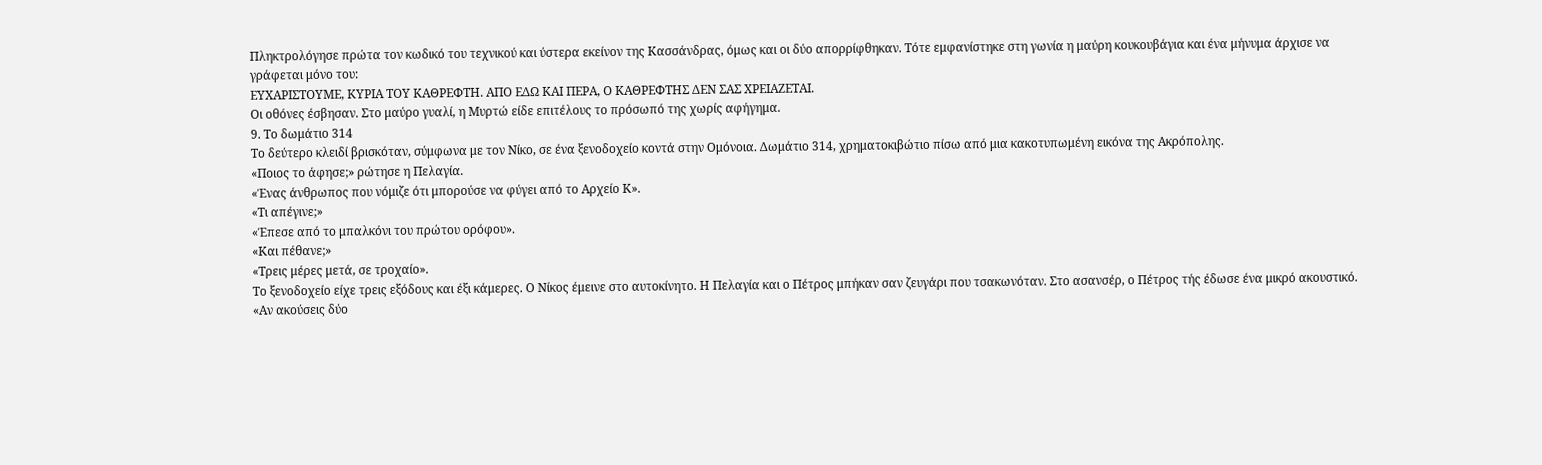Πληκτρολόγησε πρώτα τον κωδικό του τεχνικού και ύστερα εκείνον της Κασσάνδρας, όμως και οι δύο απορρίφθηκαν. Τότε εμφανίστηκε στη γωνία η μαύρη κουκουβάγια και ένα μήνυμα άρχισε να γράφεται μόνο του:
ΕΥΧΑΡΙΣΤΟΥΜΕ, ΚΥΡΙΑ ΤΟΥ ΚΑΘΡΕΦΤΗ. ΑΠΟ ΕΔΩ ΚΑΙ ΠΕΡΑ, Ο ΚΑΘΡΕΦΤΗΣ ΔΕΝ ΣΑΣ ΧΡΕΙΑΖΕΤΑΙ.
Οι οθόνες έσβησαν. Στο μαύρο γυαλί, η Μυρτώ είδε επιτέλους το πρόσωπό της χωρίς αφήγημα.
9. Το δωμάτιο 314
Το δεύτερο κλειδί βρισκόταν, σύμφωνα με τον Νίκο, σε ένα ξενοδοχείο κοντά στην Ομόνοια. Δωμάτιο 314, χρηματοκιβώτιο πίσω από μια κακοτυπωμένη εικόνα της Ακρόπολης.
«Ποιος το άφησε;» ρώτησε η Πελαγία.
«Ένας άνθρωπος που νόμιζε ότι μπορούσε να φύγει από το Αρχείο Κ».
«Τι απέγινε;»
«Έπεσε από το μπαλκόνι του πρώτου ορόφου».
«Και πέθανε;»
«Τρεις μέρες μετά, σε τροχαίο».
Το ξενοδοχείο είχε τρεις εξόδους και έξι κάμερες. Ο Νίκος έμεινε στο αυτοκίνητο. Η Πελαγία και ο Πέτρος μπήκαν σαν ζευγάρι που τσακωνόταν. Στο ασανσέρ, ο Πέτρος τής έδωσε ένα μικρό ακουστικό.
«Αν ακούσεις δύο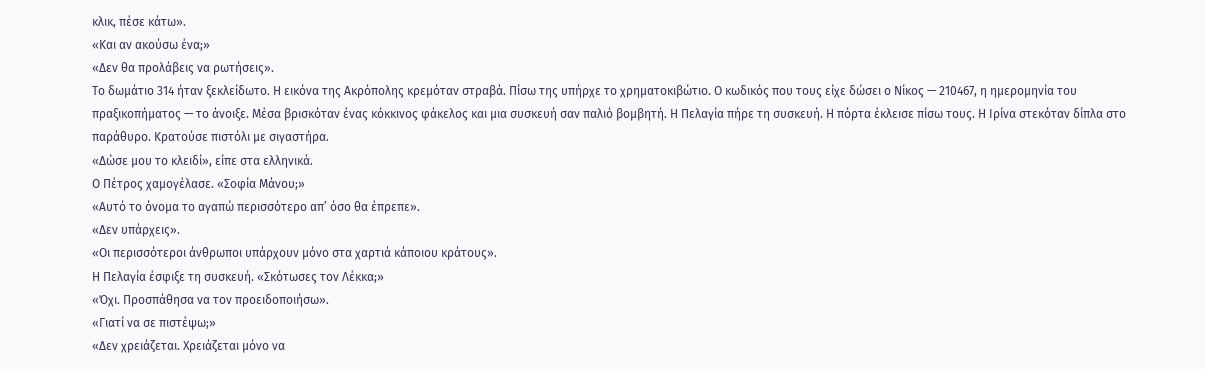κλικ, πέσε κάτω».
«Και αν ακούσω ένα;»
«Δεν θα προλάβεις να ρωτήσεις».
Το δωμάτιο 314 ήταν ξεκλείδωτο. Η εικόνα της Ακρόπολης κρεμόταν στραβά. Πίσω της υπήρχε το χρηματοκιβώτιο. Ο κωδικός που τους είχε δώσει ο Νίκος — 210467, η ημερομηνία του πραξικοπήματος — το άνοιξε. Μέσα βρισκόταν ένας κόκκινος φάκελος και μια συσκευή σαν παλιό βομβητή. Η Πελαγία πήρε τη συσκευή. Η πόρτα έκλεισε πίσω τους. Η Ιρίνα στεκόταν δίπλα στο παράθυρο. Κρατούσε πιστόλι με σιγαστήρα.
«Δώσε μου το κλειδί», είπε στα ελληνικά.
Ο Πέτρος χαμογέλασε. «Σοφία Μάνου;»
«Αυτό το όνομα το αγαπώ περισσότερο απ’ όσο θα έπρεπε».
«Δεν υπάρχεις».
«Οι περισσότεροι άνθρωποι υπάρχουν μόνο στα χαρτιά κάποιου κράτους».
Η Πελαγία έσφιξε τη συσκευή. «Σκότωσες τον Λέκκα;»
«Όχι. Προσπάθησα να τον προειδοποιήσω».
«Γιατί να σε πιστέψω;»
«Δεν χρειάζεται. Χρειάζεται μόνο να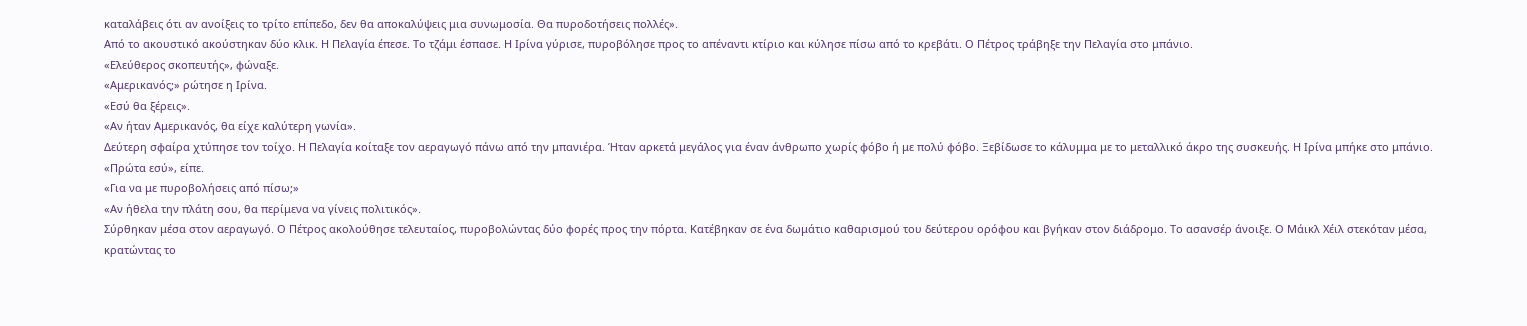καταλάβεις ότι αν ανοίξεις το τρίτο επίπεδο, δεν θα αποκαλύψεις μια συνωμοσία. Θα πυροδοτήσεις πολλές».
Από το ακουστικό ακούστηκαν δύο κλικ. Η Πελαγία έπεσε. Το τζάμι έσπασε. Η Ιρίνα γύρισε, πυροβόλησε προς το απέναντι κτίριο και κύλησε πίσω από το κρεβάτι. Ο Πέτρος τράβηξε την Πελαγία στο μπάνιο.
«Ελεύθερος σκοπευτής», φώναξε.
«Αμερικανός;» ρώτησε η Ιρίνα.
«Εσύ θα ξέρεις».
«Αν ήταν Αμερικανός, θα είχε καλύτερη γωνία».
Δεύτερη σφαίρα χτύπησε τον τοίχο. Η Πελαγία κοίταξε τον αεραγωγό πάνω από την μπανιέρα. Ήταν αρκετά μεγάλος για έναν άνθρωπο χωρίς φόβο ή με πολύ φόβο. Ξεβίδωσε το κάλυμμα με το μεταλλικό άκρο της συσκευής. Η Ιρίνα μπήκε στο μπάνιο.
«Πρώτα εσύ», είπε.
«Για να με πυροβολήσεις από πίσω;»
«Αν ήθελα την πλάτη σου, θα περίμενα να γίνεις πολιτικός».
Σύρθηκαν μέσα στον αεραγωγό. Ο Πέτρος ακολούθησε τελευταίος, πυροβολώντας δύο φορές προς την πόρτα. Κατέβηκαν σε ένα δωμάτιο καθαρισμού του δεύτερου ορόφου και βγήκαν στον διάδρομο. Το ασανσέρ άνοιξε. Ο Μάικλ Χέιλ στεκόταν μέσα, κρατώντας το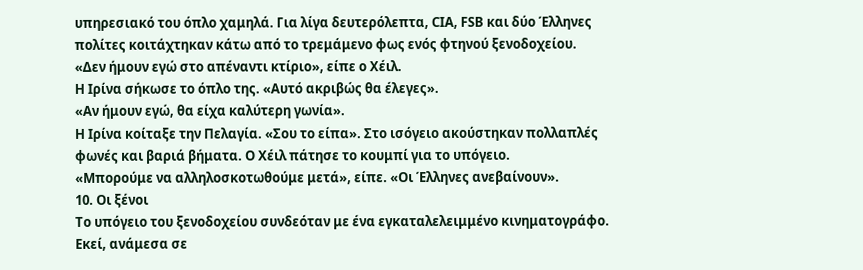υπηρεσιακό του όπλο χαμηλά. Για λίγα δευτερόλεπτα, CIA, FSB και δύο Έλληνες πολίτες κοιτάχτηκαν κάτω από το τρεμάμενο φως ενός φτηνού ξενοδοχείου.
«Δεν ήμουν εγώ στο απέναντι κτίριο», είπε ο Χέιλ.
Η Ιρίνα σήκωσε το όπλο της. «Αυτό ακριβώς θα έλεγες».
«Αν ήμουν εγώ, θα είχα καλύτερη γωνία».
Η Ιρίνα κοίταξε την Πελαγία. «Σου το είπα». Στο ισόγειο ακούστηκαν πολλαπλές φωνές και βαριά βήματα. Ο Χέιλ πάτησε το κουμπί για το υπόγειο.
«Μπορούμε να αλληλοσκοτωθούμε μετά», είπε. «Οι Έλληνες ανεβαίνουν».
10. Οι ξένοι
Το υπόγειο του ξενοδοχείου συνδεόταν με ένα εγκαταλελειμμένο κινηματογράφο. Εκεί, ανάμεσα σε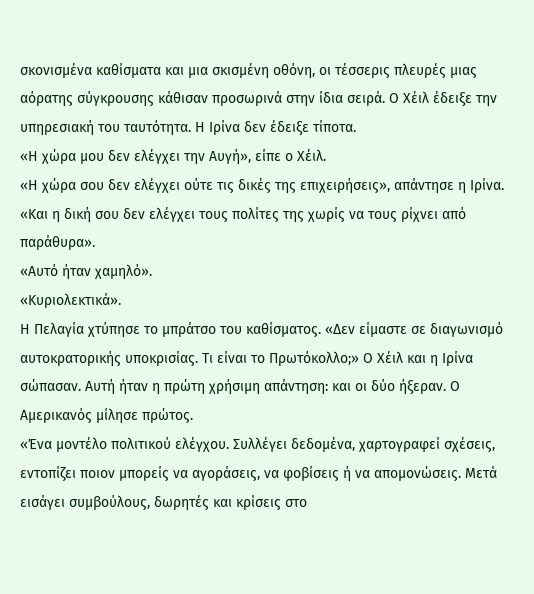σκονισμένα καθίσματα και μια σκισμένη οθόνη, οι τέσσερις πλευρές μιας αόρατης σύγκρουσης κάθισαν προσωρινά στην ίδια σειρά. Ο Χέιλ έδειξε την υπηρεσιακή του ταυτότητα. Η Ιρίνα δεν έδειξε τίποτα.
«Η χώρα μου δεν ελέγχει την Αυγή», είπε ο Χέιλ.
«Η χώρα σου δεν ελέγχει ούτε τις δικές της επιχειρήσεις», απάντησε η Ιρίνα.
«Και η δική σου δεν ελέγχει τους πολίτες της χωρίς να τους ρίχνει από παράθυρα».
«Αυτό ήταν χαμηλό».
«Κυριολεκτικά».
Η Πελαγία χτύπησε το μπράτσο του καθίσματος. «Δεν είμαστε σε διαγωνισμό αυτοκρατορικής υποκρισίας. Τι είναι το Πρωτόκολλο;» Ο Χέιλ και η Ιρίνα σώπασαν. Αυτή ήταν η πρώτη χρήσιμη απάντηση: και οι δύο ήξεραν. Ο Αμερικανός μίλησε πρώτος.
«Ένα μοντέλο πολιτικού ελέγχου. Συλλέγει δεδομένα, χαρτογραφεί σχέσεις, εντοπίζει ποιον μπορείς να αγοράσεις, να φοβίσεις ή να απομονώσεις. Μετά εισάγει συμβούλους, δωρητές και κρίσεις στο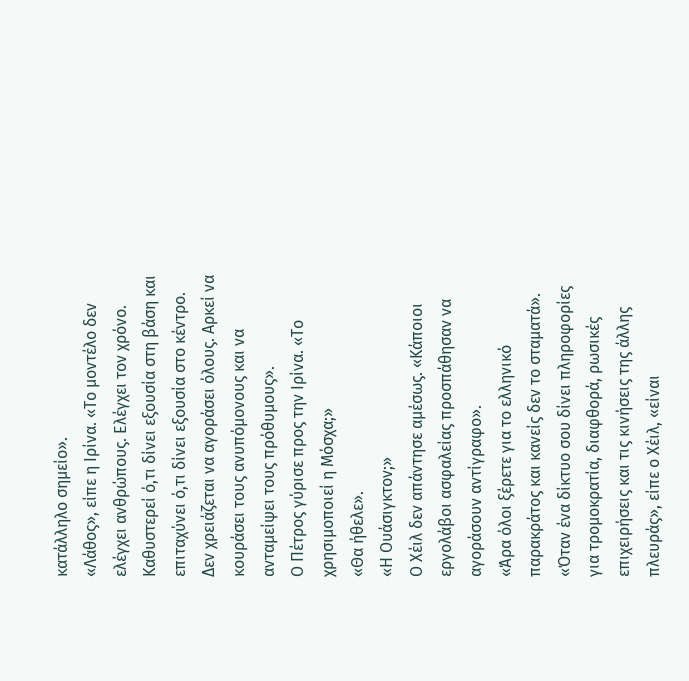κατάλληλο σημείο».
«Λάθος», είπε η Ιρίνα. «Το μοντέλο δεν ελέγχει ανθρώπους. Ελέγχει τον χρόνο. Καθυστερεί ό,τι δίνει εξουσία στη βάση και επιταχύνει ό,τι δίνει εξουσία στο κέντρο. Δεν χρειάζεται να αγοράσει όλους. Αρκεί να κουράσει τους ανυπόμονους και να ανταμείψει τους πρόθυμους».
Ο Πέτρος γύρισε προς την Ιρίνα. «Το χρησιμοποιεί η Μόσχα;»
«Θα ήθελε».
«Η Ουάσιγκτον;»
Ο Χέιλ δεν απάντησε αμέσως. «Κάποιοι εργολάβοι ασφαλείας προσπάθησαν να αγοράσουν αντίγραφο».
«Άρα όλοι ξέρετε για το ελληνικό παρακράτος και κανείς δεν το σταματά».
«Όταν ένα δίκτυο σου δίνει πληροφορίες για τρομοκρατία, διαφθορά, ρωσικές επιχειρήσεις και τις κινήσεις της άλλης πλευράς», είπε ο Χέιλ, «είναι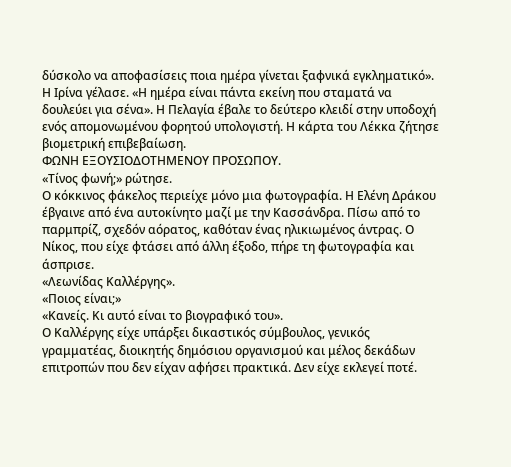δύσκολο να αποφασίσεις ποια ημέρα γίνεται ξαφνικά εγκληματικό».
Η Ιρίνα γέλασε. «Η ημέρα είναι πάντα εκείνη που σταματά να δουλεύει για σένα». Η Πελαγία έβαλε το δεύτερο κλειδί στην υποδοχή ενός απομονωμένου φορητού υπολογιστή. Η κάρτα του Λέκκα ζήτησε βιομετρική επιβεβαίωση.
ΦΩΝΗ ΕΞΟΥΣΙΟΔΟΤΗΜΕΝΟΥ ΠΡΟΣΩΠΟΥ.
«Τίνος φωνή;» ρώτησε.
Ο κόκκινος φάκελος περιείχε μόνο μια φωτογραφία. Η Ελένη Δράκου έβγαινε από ένα αυτοκίνητο μαζί με την Κασσάνδρα. Πίσω από το παρμπρίζ, σχεδόν αόρατος, καθόταν ένας ηλικιωμένος άντρας. Ο Νίκος, που είχε φτάσει από άλλη έξοδο, πήρε τη φωτογραφία και άσπρισε.
«Λεωνίδας Καλλέργης».
«Ποιος είναι;»
«Κανείς. Κι αυτό είναι το βιογραφικό του».
Ο Καλλέργης είχε υπάρξει δικαστικός σύμβουλος, γενικός γραμματέας, διοικητής δημόσιου οργανισμού και μέλος δεκάδων επιτροπών που δεν είχαν αφήσει πρακτικά. Δεν είχε εκλεγεί ποτέ.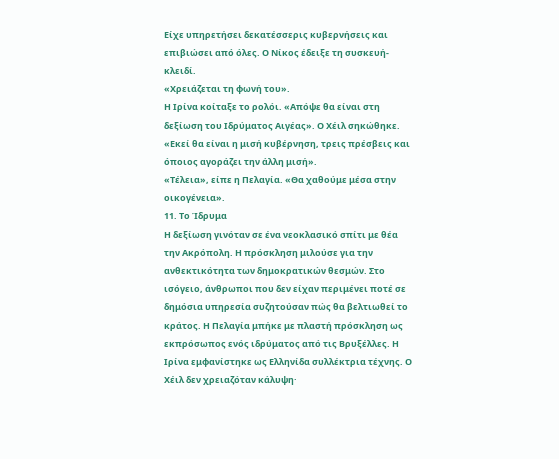Είχε υπηρετήσει δεκατέσσερις κυβερνήσεις και επιβιώσει από όλες. Ο Νίκος έδειξε τη συσκευή-κλειδί.
«Χρειάζεται τη φωνή του».
Η Ιρίνα κοίταξε το ρολόι. «Απόψε θα είναι στη δεξίωση του Ιδρύματος Αιγέας». Ο Χέιλ σηκώθηκε. «Εκεί θα είναι η μισή κυβέρνηση, τρεις πρέσβεις και όποιος αγοράζει την άλλη μισή».
«Τέλεια», είπε η Πελαγία. «Θα χαθούμε μέσα στην οικογένεια».
11. Το Ίδρυμα
Η δεξίωση γινόταν σε ένα νεοκλασικό σπίτι με θέα την Ακρόπολη. Η πρόσκληση μιλούσε για την ανθεκτικότητα των δημοκρατικών θεσμών. Στο ισόγειο, άνθρωποι που δεν είχαν περιμένει ποτέ σε δημόσια υπηρεσία συζητούσαν πώς θα βελτιωθεί το κράτος. Η Πελαγία μπήκε με πλαστή πρόσκληση ως εκπρόσωπος ενός ιδρύματος από τις Βρυξέλλες. Η Ιρίνα εμφανίστηκε ως Ελληνίδα συλλέκτρια τέχνης. Ο Χέιλ δεν χρειαζόταν κάλυψη·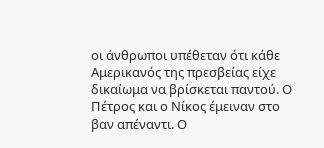οι άνθρωποι υπέθεταν ότι κάθε Αμερικανός της πρεσβείας είχε δικαίωμα να βρίσκεται παντού. Ο Πέτρος και ο Νίκος έμειναν στο βαν απέναντι. Ο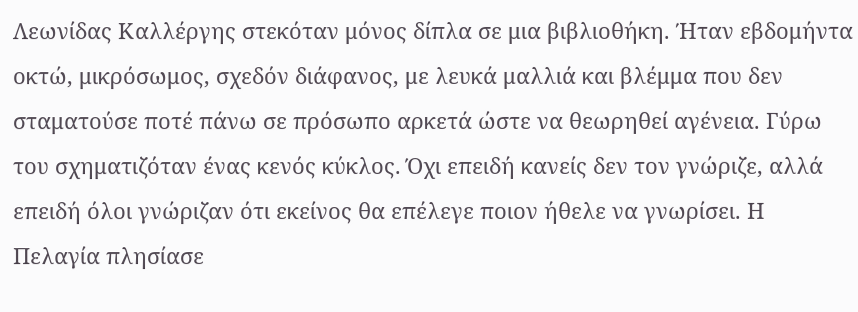Λεωνίδας Καλλέργης στεκόταν μόνος δίπλα σε μια βιβλιοθήκη. Ήταν εβδομήντα οκτώ, μικρόσωμος, σχεδόν διάφανος, με λευκά μαλλιά και βλέμμα που δεν σταματούσε ποτέ πάνω σε πρόσωπο αρκετά ώστε να θεωρηθεί αγένεια. Γύρω του σχηματιζόταν ένας κενός κύκλος. Όχι επειδή κανείς δεν τον γνώριζε, αλλά επειδή όλοι γνώριζαν ότι εκείνος θα επέλεγε ποιον ήθελε να γνωρίσει. Η Πελαγία πλησίασε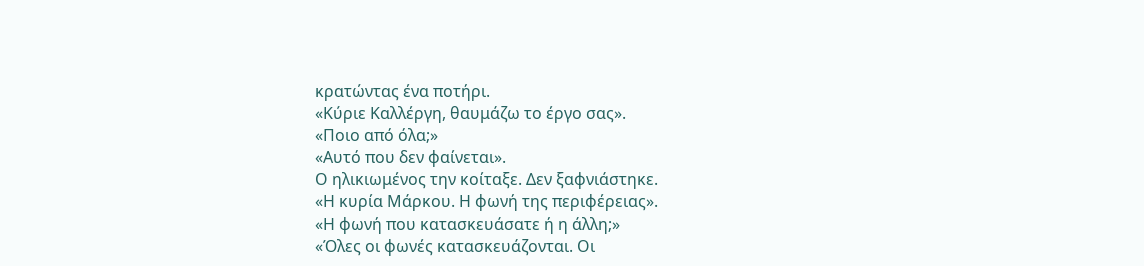κρατώντας ένα ποτήρι.
«Κύριε Καλλέργη, θαυμάζω το έργο σας».
«Ποιο από όλα;»
«Αυτό που δεν φαίνεται».
Ο ηλικιωμένος την κοίταξε. Δεν ξαφνιάστηκε.
«Η κυρία Μάρκου. Η φωνή της περιφέρειας».
«Η φωνή που κατασκευάσατε ή η άλλη;»
«Όλες οι φωνές κατασκευάζονται. Οι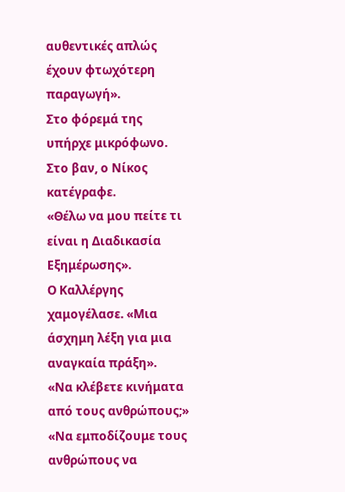αυθεντικές απλώς έχουν φτωχότερη παραγωγή».
Στο φόρεμά της υπήρχε μικρόφωνο. Στο βαν, ο Νίκος κατέγραφε.
«Θέλω να μου πείτε τι είναι η Διαδικασία Εξημέρωσης».
Ο Καλλέργης χαμογέλασε. «Μια άσχημη λέξη για μια αναγκαία πράξη».
«Να κλέβετε κινήματα από τους ανθρώπους;»
«Να εμποδίζουμε τους ανθρώπους να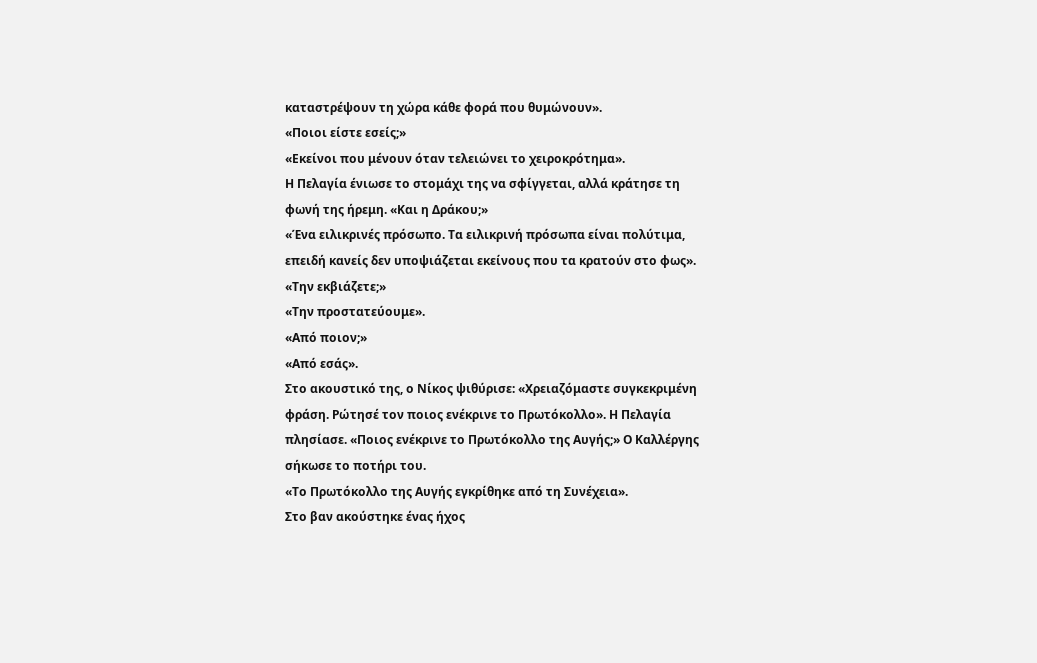καταστρέψουν τη χώρα κάθε φορά που θυμώνουν».
«Ποιοι είστε εσείς;»
«Εκείνοι που μένουν όταν τελειώνει το χειροκρότημα».
Η Πελαγία ένιωσε το στομάχι της να σφίγγεται, αλλά κράτησε τη φωνή της ήρεμη. «Και η Δράκου;»
«Ένα ειλικρινές πρόσωπο. Τα ειλικρινή πρόσωπα είναι πολύτιμα, επειδή κανείς δεν υποψιάζεται εκείνους που τα κρατούν στο φως».
«Την εκβιάζετε;»
«Την προστατεύουμε».
«Από ποιον;»
«Από εσάς».
Στο ακουστικό της, ο Νίκος ψιθύρισε: «Χρειαζόμαστε συγκεκριμένη φράση. Ρώτησέ τον ποιος ενέκρινε το Πρωτόκολλο». Η Πελαγία πλησίασε. «Ποιος ενέκρινε το Πρωτόκολλο της Αυγής;» Ο Καλλέργης σήκωσε το ποτήρι του.
«Το Πρωτόκολλο της Αυγής εγκρίθηκε από τη Συνέχεια».
Στο βαν ακούστηκε ένας ήχος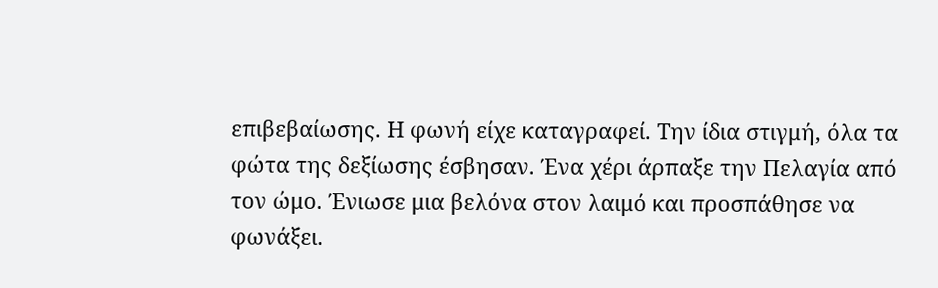επιβεβαίωσης. Η φωνή είχε καταγραφεί. Την ίδια στιγμή, όλα τα φώτα της δεξίωσης έσβησαν. Ένα χέρι άρπαξε την Πελαγία από τον ώμο. Ένιωσε μια βελόνα στον λαιμό και προσπάθησε να φωνάξει.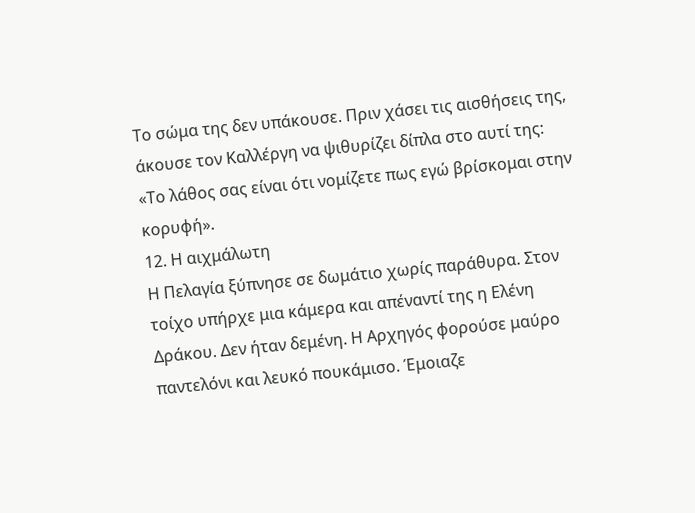Το σώμα της δεν υπάκουσε. Πριν χάσει τις αισθήσεις της, άκουσε τον Καλλέργη να ψιθυρίζει δίπλα στο αυτί της:
«Το λάθος σας είναι ότι νομίζετε πως εγώ βρίσκομαι στην κορυφή».
12. Η αιχμάλωτη
Η Πελαγία ξύπνησε σε δωμάτιο χωρίς παράθυρα. Στον τοίχο υπήρχε μια κάμερα και απέναντί της η Ελένη Δράκου. Δεν ήταν δεμένη. Η Αρχηγός φορούσε μαύρο παντελόνι και λευκό πουκάμισο. Έμοιαζε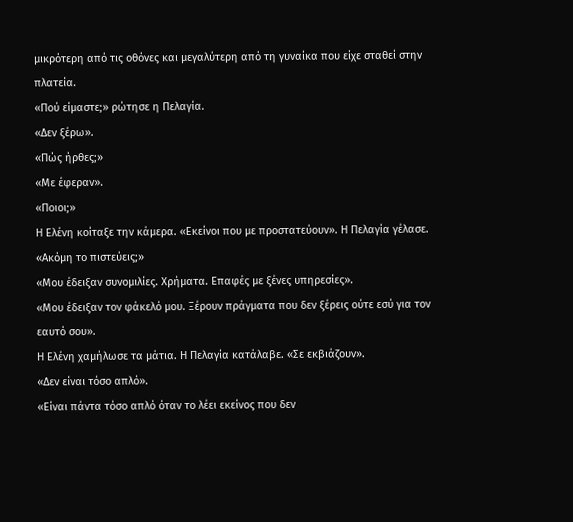μικρότερη από τις οθόνες και μεγαλύτερη από τη γυναίκα που είχε σταθεί στην πλατεία.
«Πού είμαστε;» ρώτησε η Πελαγία.
«Δεν ξέρω».
«Πώς ήρθες;»
«Με έφεραν».
«Ποιοι;»
Η Ελένη κοίταξε την κάμερα. «Εκείνοι που με προστατεύουν». Η Πελαγία γέλασε. «Ακόμη το πιστεύεις;»
«Μου έδειξαν συνομιλίες. Χρήματα. Επαφές με ξένες υπηρεσίες».
«Μου έδειξαν τον φάκελό μου. Ξέρουν πράγματα που δεν ξέρεις ούτε εσύ για τον εαυτό σου».
Η Ελένη χαμήλωσε τα μάτια. Η Πελαγία κατάλαβε. «Σε εκβιάζουν».
«Δεν είναι τόσο απλό».
«Είναι πάντα τόσο απλό όταν το λέει εκείνος που δεν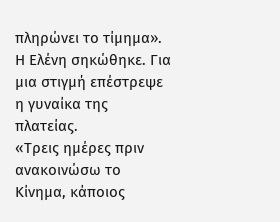πληρώνει το τίμημα».
Η Ελένη σηκώθηκε. Για μια στιγμή επέστρεψε η γυναίκα της πλατείας.
«Τρεις ημέρες πριν ανακοινώσω το Κίνημα, κάποιος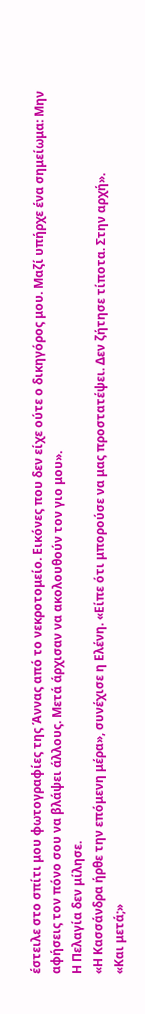έστειλε στο σπίτι μου φωτογραφίες της Άννας από το νεκροτομείο. Εικόνες που δεν είχε ούτε ο δικηγόρος μου. Μαζί υπήρχε ένα σημείωμα: Μην αφήσεις τον πόνο σου να βλάψει άλλους. Μετά άρχισαν να ακολουθούν τον γιο μου».
Η Πελαγία δεν μίλησε.
«Η Κασσάνδρα ήρθε την επόμενη μέρα», συνέχισε η Ελένη. «Είπε ότι μπορούσε να μας προστατέψει. Δεν ζήτησε τίποτα. Στην αρχή».
«Και μετά;»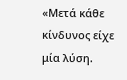«Μετά κάθε κίνδυνος είχε μία λύση.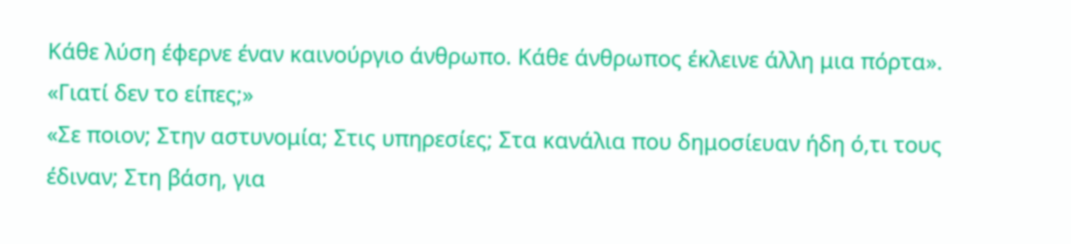Κάθε λύση έφερνε έναν καινούργιο άνθρωπο. Κάθε άνθρωπος έκλεινε άλλη μια πόρτα».
«Γιατί δεν το είπες;»
«Σε ποιον; Στην αστυνομία; Στις υπηρεσίες; Στα κανάλια που δημοσίευαν ήδη ό,τι τους έδιναν; Στη βάση, για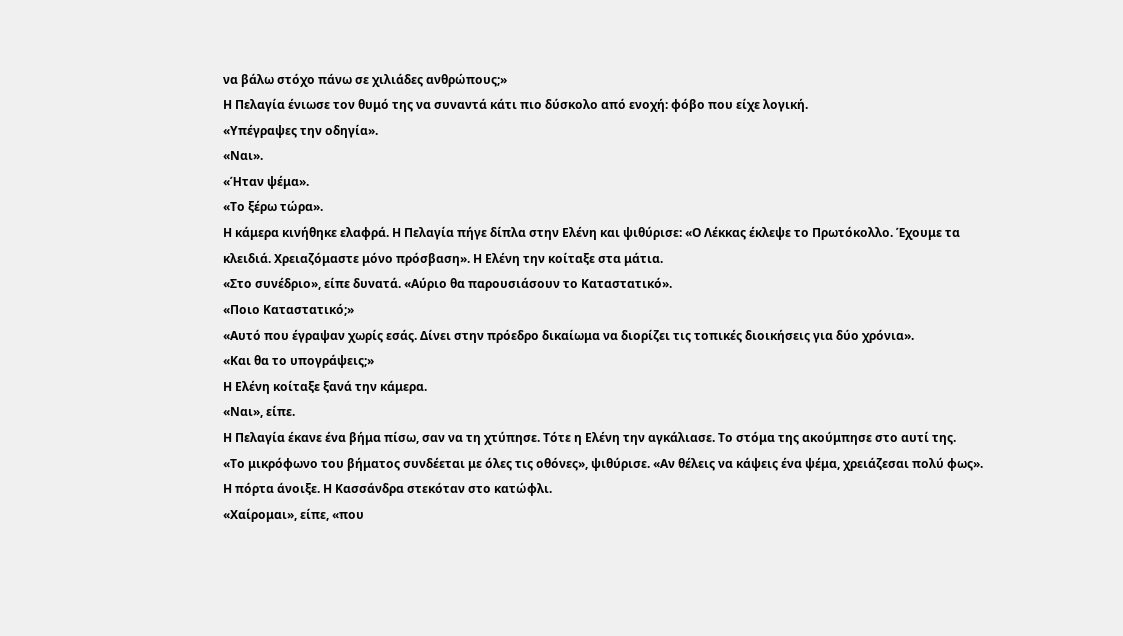να βάλω στόχο πάνω σε χιλιάδες ανθρώπους;»
Η Πελαγία ένιωσε τον θυμό της να συναντά κάτι πιο δύσκολο από ενοχή: φόβο που είχε λογική.
«Υπέγραψες την οδηγία».
«Ναι».
«Ήταν ψέμα».
«Το ξέρω τώρα».
Η κάμερα κινήθηκε ελαφρά. Η Πελαγία πήγε δίπλα στην Ελένη και ψιθύρισε: «Ο Λέκκας έκλεψε το Πρωτόκολλο. Έχουμε τα κλειδιά. Χρειαζόμαστε μόνο πρόσβαση». Η Ελένη την κοίταξε στα μάτια.
«Στο συνέδριο», είπε δυνατά. «Αύριο θα παρουσιάσουν το Καταστατικό».
«Ποιο Καταστατικό;»
«Αυτό που έγραψαν χωρίς εσάς. Δίνει στην πρόεδρο δικαίωμα να διορίζει τις τοπικές διοικήσεις για δύο χρόνια».
«Και θα το υπογράψεις;»
Η Ελένη κοίταξε ξανά την κάμερα.
«Ναι», είπε.
Η Πελαγία έκανε ένα βήμα πίσω, σαν να τη χτύπησε. Τότε η Ελένη την αγκάλιασε. Το στόμα της ακούμπησε στο αυτί της.
«Το μικρόφωνο του βήματος συνδέεται με όλες τις οθόνες», ψιθύρισε. «Αν θέλεις να κάψεις ένα ψέμα, χρειάζεσαι πολύ φως».
Η πόρτα άνοιξε. Η Κασσάνδρα στεκόταν στο κατώφλι.
«Χαίρομαι», είπε, «που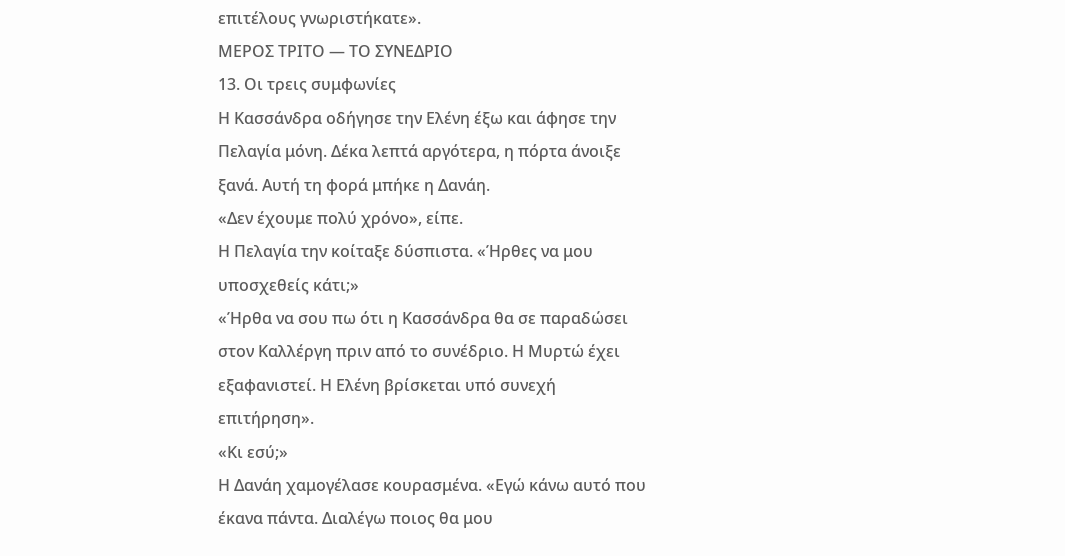επιτέλους γνωριστήκατε».
ΜΕΡΟΣ ΤΡΙΤΟ — ΤΟ ΣΥΝΕΔΡΙΟ
13. Οι τρεις συμφωνίες
Η Κασσάνδρα οδήγησε την Ελένη έξω και άφησε την Πελαγία μόνη. Δέκα λεπτά αργότερα, η πόρτα άνοιξε ξανά. Αυτή τη φορά μπήκε η Δανάη.
«Δεν έχουμε πολύ χρόνο», είπε.
Η Πελαγία την κοίταξε δύσπιστα. «Ήρθες να μου υποσχεθείς κάτι;»
«Ήρθα να σου πω ότι η Κασσάνδρα θα σε παραδώσει στον Καλλέργη πριν από το συνέδριο. Η Μυρτώ έχει εξαφανιστεί. Η Ελένη βρίσκεται υπό συνεχή επιτήρηση».
«Κι εσύ;»
Η Δανάη χαμογέλασε κουρασμένα. «Εγώ κάνω αυτό που έκανα πάντα. Διαλέγω ποιος θα μου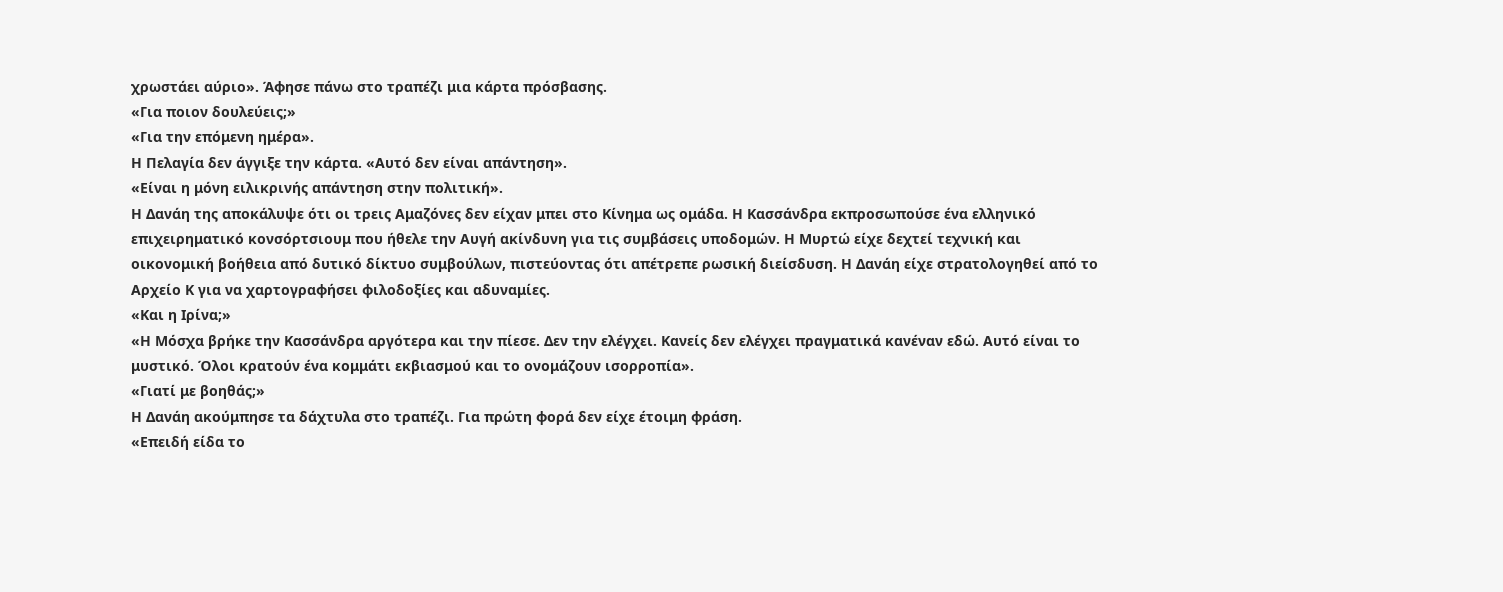χρωστάει αύριο». Άφησε πάνω στο τραπέζι μια κάρτα πρόσβασης.
«Για ποιον δουλεύεις;»
«Για την επόμενη ημέρα».
Η Πελαγία δεν άγγιξε την κάρτα. «Αυτό δεν είναι απάντηση».
«Είναι η μόνη ειλικρινής απάντηση στην πολιτική».
Η Δανάη της αποκάλυψε ότι οι τρεις Αμαζόνες δεν είχαν μπει στο Κίνημα ως ομάδα. Η Κασσάνδρα εκπροσωπούσε ένα ελληνικό επιχειρηματικό κονσόρτσιουμ που ήθελε την Αυγή ακίνδυνη για τις συμβάσεις υποδομών. Η Μυρτώ είχε δεχτεί τεχνική και οικονομική βοήθεια από δυτικό δίκτυο συμβούλων, πιστεύοντας ότι απέτρεπε ρωσική διείσδυση. Η Δανάη είχε στρατολογηθεί από το Αρχείο Κ για να χαρτογραφήσει φιλοδοξίες και αδυναμίες.
«Και η Ιρίνα;»
«Η Μόσχα βρήκε την Κασσάνδρα αργότερα και την πίεσε. Δεν την ελέγχει. Κανείς δεν ελέγχει πραγματικά κανέναν εδώ. Αυτό είναι το μυστικό. Όλοι κρατούν ένα κομμάτι εκβιασμού και το ονομάζουν ισορροπία».
«Γιατί με βοηθάς;»
Η Δανάη ακούμπησε τα δάχτυλα στο τραπέζι. Για πρώτη φορά δεν είχε έτοιμη φράση.
«Επειδή είδα το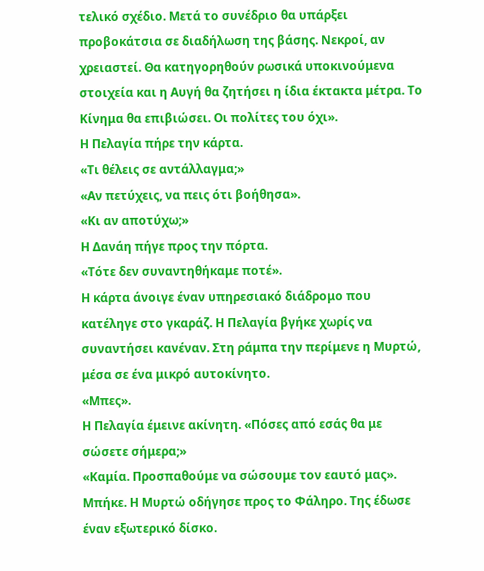τελικό σχέδιο. Μετά το συνέδριο θα υπάρξει προβοκάτσια σε διαδήλωση της βάσης. Νεκροί, αν χρειαστεί. Θα κατηγορηθούν ρωσικά υποκινούμενα στοιχεία και η Αυγή θα ζητήσει η ίδια έκτακτα μέτρα. Το Κίνημα θα επιβιώσει. Οι πολίτες του όχι».
Η Πελαγία πήρε την κάρτα.
«Τι θέλεις σε αντάλλαγμα;»
«Αν πετύχεις, να πεις ότι βοήθησα».
«Κι αν αποτύχω;»
Η Δανάη πήγε προς την πόρτα.
«Τότε δεν συναντηθήκαμε ποτέ».
Η κάρτα άνοιγε έναν υπηρεσιακό διάδρομο που κατέληγε στο γκαράζ. Η Πελαγία βγήκε χωρίς να συναντήσει κανέναν. Στη ράμπα την περίμενε η Μυρτώ, μέσα σε ένα μικρό αυτοκίνητο.
«Μπες».
Η Πελαγία έμεινε ακίνητη. «Πόσες από εσάς θα με σώσετε σήμερα;»
«Καμία. Προσπαθούμε να σώσουμε τον εαυτό μας».
Μπήκε. Η Μυρτώ οδήγησε προς το Φάληρο. Της έδωσε έναν εξωτερικό δίσκο.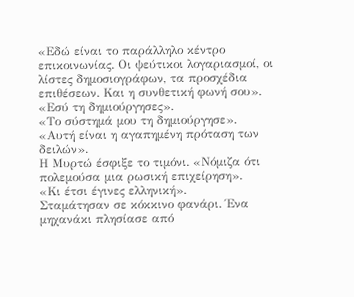«Εδώ είναι το παράλληλο κέντρο επικοινωνίας. Οι ψεύτικοι λογαριασμοί, οι λίστες δημοσιογράφων, τα προσχέδια επιθέσεων. Και η συνθετική φωνή σου».
«Εσύ τη δημιούργησες».
«Το σύστημά μου τη δημιούργησε».
«Αυτή είναι η αγαπημένη πρόταση των δειλών».
Η Μυρτώ έσφιξε το τιμόνι. «Νόμιζα ότι πολεμούσα μια ρωσική επιχείρηση».
«Κι έτσι έγινες ελληνική».
Σταμάτησαν σε κόκκινο φανάρι. Ένα μηχανάκι πλησίασε από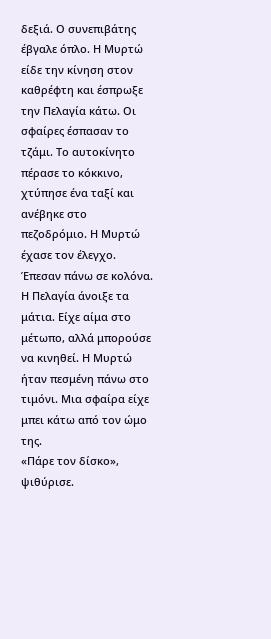δεξιά. Ο συνεπιβάτης έβγαλε όπλο. Η Μυρτώ είδε την κίνηση στον καθρέφτη και έσπρωξε την Πελαγία κάτω. Οι σφαίρες έσπασαν το τζάμι. Το αυτοκίνητο πέρασε το κόκκινο, χτύπησε ένα ταξί και ανέβηκε στο πεζοδρόμιο. Η Μυρτώ έχασε τον έλεγχο. Έπεσαν πάνω σε κολόνα. Η Πελαγία άνοιξε τα μάτια. Είχε αίμα στο μέτωπο, αλλά μπορούσε να κινηθεί. Η Μυρτώ ήταν πεσμένη πάνω στο τιμόνι. Μια σφαίρα είχε μπει κάτω από τον ώμο της.
«Πάρε τον δίσκο», ψιθύρισε.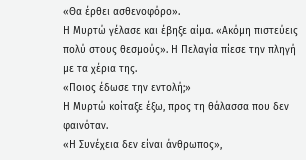«Θα έρθει ασθενοφόρο».
Η Μυρτώ γέλασε και έβηξε αίμα. «Ακόμη πιστεύεις πολύ στους θεσμούς». Η Πελαγία πίεσε την πληγή με τα χέρια της.
«Ποιος έδωσε την εντολή;»
Η Μυρτώ κοίταξε έξω, προς τη θάλασσα που δεν φαινόταν.
«Η Συνέχεια δεν είναι άνθρωπος»,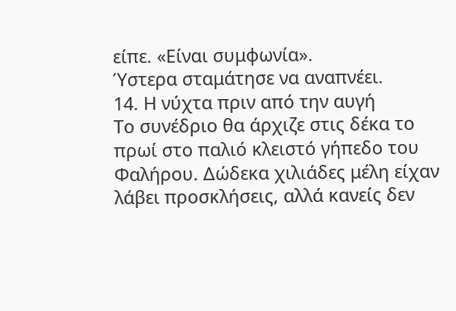είπε. «Είναι συμφωνία».
Ύστερα σταμάτησε να αναπνέει.
14. Η νύχτα πριν από την αυγή
Το συνέδριο θα άρχιζε στις δέκα το πρωί στο παλιό κλειστό γήπεδο του Φαλήρου. Δώδεκα χιλιάδες μέλη είχαν λάβει προσκλήσεις, αλλά κανείς δεν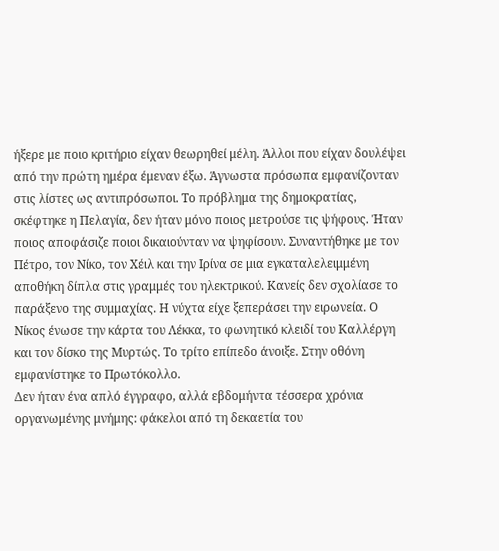ήξερε με ποιο κριτήριο είχαν θεωρηθεί μέλη. Άλλοι που είχαν δουλέψει από την πρώτη ημέρα έμεναν έξω. Άγνωστα πρόσωπα εμφανίζονταν στις λίστες ως αντιπρόσωποι. Το πρόβλημα της δημοκρατίας, σκέφτηκε η Πελαγία, δεν ήταν μόνο ποιος μετρούσε τις ψήφους. Ήταν ποιος αποφάσιζε ποιοι δικαιούνταν να ψηφίσουν. Συναντήθηκε με τον Πέτρο, τον Νίκο, τον Χέιλ και την Ιρίνα σε μια εγκαταλελειμμένη αποθήκη δίπλα στις γραμμές του ηλεκτρικού. Κανείς δεν σχολίασε το παράξενο της συμμαχίας. Η νύχτα είχε ξεπεράσει την ειρωνεία. Ο Νίκος ένωσε την κάρτα του Λέκκα, το φωνητικό κλειδί του Καλλέργη και τον δίσκο της Μυρτώς. Το τρίτο επίπεδο άνοιξε. Στην οθόνη εμφανίστηκε το Πρωτόκολλο.
Δεν ήταν ένα απλό έγγραφο, αλλά εβδομήντα τέσσερα χρόνια οργανωμένης μνήμης: φάκελοι από τη δεκαετία του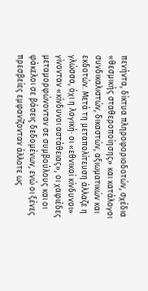πενήντα, δίκτυα πληροφοριοδοτών, σχέδια «θεσμικής σταθεροποίησης» και κατάλογοι συνδικαλιστών, δικαστών, αξιωματικών και εκδοτών. Μετά τη μεταπολίτευση άλλαζε η γλώσσα, όχι η λογική· οι «εθνικοί κίνδυνοι» γίνονταν «κίνδυνοι αστάθειας», οι χαφιέδες μεταμορφώνονταν σε συμβούλους και οι φάκελοι σε βάσεις δεδομένων, ενώ οι ξένες πρεσβείες εμφανίζονταν άλλοτε ως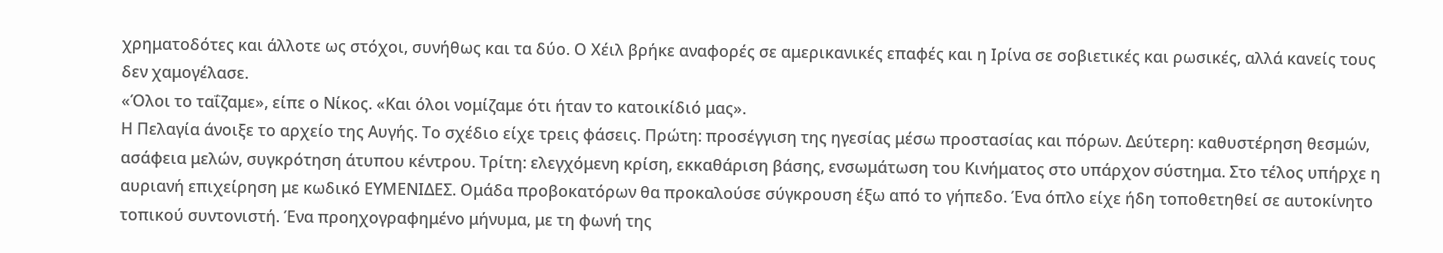χρηματοδότες και άλλοτε ως στόχοι, συνήθως και τα δύο. Ο Χέιλ βρήκε αναφορές σε αμερικανικές επαφές και η Ιρίνα σε σοβιετικές και ρωσικές, αλλά κανείς τους δεν χαμογέλασε.
«Όλοι το ταΐζαμε», είπε ο Νίκος. «Και όλοι νομίζαμε ότι ήταν το κατοικίδιό μας».
Η Πελαγία άνοιξε το αρχείο της Αυγής. Το σχέδιο είχε τρεις φάσεις. Πρώτη: προσέγγιση της ηγεσίας μέσω προστασίας και πόρων. Δεύτερη: καθυστέρηση θεσμών, ασάφεια μελών, συγκρότηση άτυπου κέντρου. Τρίτη: ελεγχόμενη κρίση, εκκαθάριση βάσης, ενσωμάτωση του Κινήματος στο υπάρχον σύστημα. Στο τέλος υπήρχε η αυριανή επιχείρηση με κωδικό ΕΥΜΕΝΙΔΕΣ. Ομάδα προβοκατόρων θα προκαλούσε σύγκρουση έξω από το γήπεδο. Ένα όπλο είχε ήδη τοποθετηθεί σε αυτοκίνητο τοπικού συντονιστή. Ένα προηχογραφημένο μήνυμα, με τη φωνή της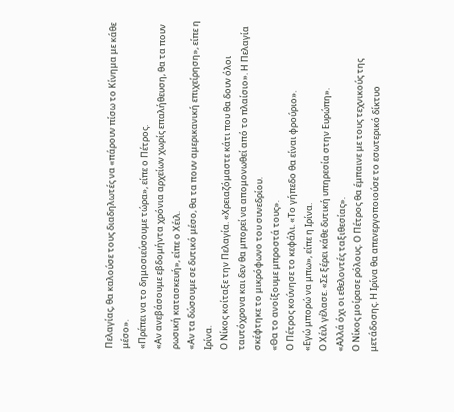Πελαγίας, θα καλούσε τους διαδηλωτές να «πάρουν πίσω το Κίνημα με κάθε μέσο».
«Πρέπει να το δημοσιεύσουμε τώρα», είπε ο Πέτρος.
«Αν ανεβάσουμε εβδομήντα χρόνια αρχείων χωρίς επαλήθευση, θα τα πουν ρωσική κατασκευή», είπε ο Χέιλ.
«Αν τα δώσουμε σε δυτικό μέσο, θα τα πουν αμερικανική επιχείρηση», είπε η Ιρίνα.
Ο Νίκος κοίταξε την Πελαγία. «Χρειαζόμαστε κάτι που θα δουν όλοι ταυτόχρονα και δεν θα μπορεί να απομονωθεί από το πλαίσιο». Η Πελαγία σκέφτηκε το μικρόφωνο του συνεδρίου.
«Θα το ανοίξουμε μπροστά τους».
Ο Πέτρος κούνησε το κεφάλι. «Το γήπεδο θα είναι φρούριο».
«Εγώ μπορώ να μπω», είπε η Ιρίνα.
Ο Χέιλ γέλασε. «Σε ξέρει κάθε δυτική υπηρεσία στην Ευρώπη».
«Αλλά όχι οι εθελοντές ταξιθεσίας».
Ο Νίκος μοίρασε ρόλους. Ο Πέτρος θα έμπαινε με τους τεχνικούς της μετάδοσης. Η Ιρίνα θα απενεργοποιούσε το εσωτερικό δίκτυο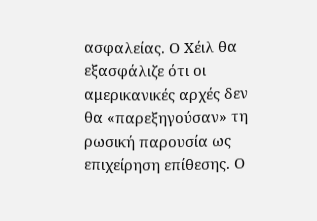ασφαλείας. Ο Χέιλ θα εξασφάλιζε ότι οι αμερικανικές αρχές δεν θα «παρεξηγούσαν» τη ρωσική παρουσία ως επιχείρηση επίθεσης. Ο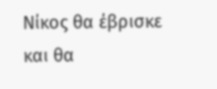Νίκος θα έβρισκε και θα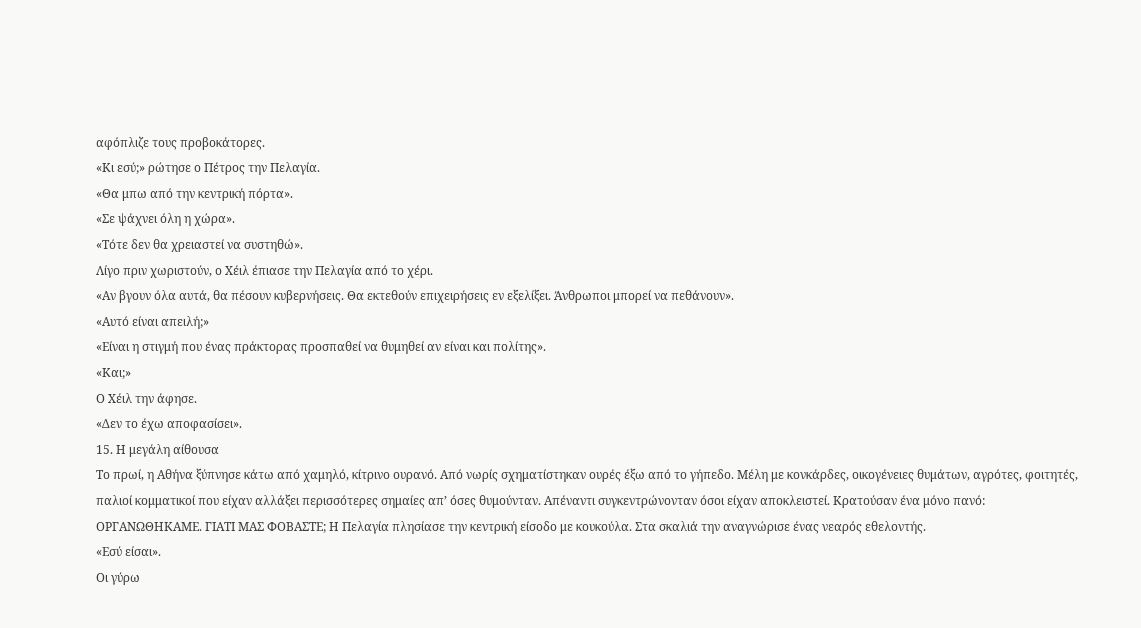αφόπλιζε τους προβοκάτορες.
«Κι εσύ;» ρώτησε ο Πέτρος την Πελαγία.
«Θα μπω από την κεντρική πόρτα».
«Σε ψάχνει όλη η χώρα».
«Τότε δεν θα χρειαστεί να συστηθώ».
Λίγο πριν χωριστούν, ο Χέιλ έπιασε την Πελαγία από το χέρι.
«Αν βγουν όλα αυτά, θα πέσουν κυβερνήσεις. Θα εκτεθούν επιχειρήσεις εν εξελίξει. Άνθρωποι μπορεί να πεθάνουν».
«Αυτό είναι απειλή;»
«Είναι η στιγμή που ένας πράκτορας προσπαθεί να θυμηθεί αν είναι και πολίτης».
«Και;»
Ο Χέιλ την άφησε.
«Δεν το έχω αποφασίσει».
15. Η μεγάλη αίθουσα
Το πρωί, η Αθήνα ξύπνησε κάτω από χαμηλό, κίτρινο ουρανό. Από νωρίς σχηματίστηκαν ουρές έξω από το γήπεδο. Μέλη με κονκάρδες, οικογένειες θυμάτων, αγρότες, φοιτητές, παλιοί κομματικοί που είχαν αλλάξει περισσότερες σημαίες απ’ όσες θυμούνταν. Απέναντι συγκεντρώνονταν όσοι είχαν αποκλειστεί. Κρατούσαν ένα μόνο πανό: ΟΡΓΑΝΩΘΗΚΑΜΕ. ΓΙΑΤΙ ΜΑΣ ΦΟΒΑΣΤΕ; Η Πελαγία πλησίασε την κεντρική είσοδο με κουκούλα. Στα σκαλιά την αναγνώρισε ένας νεαρός εθελοντής.
«Εσύ είσαι».
Οι γύρω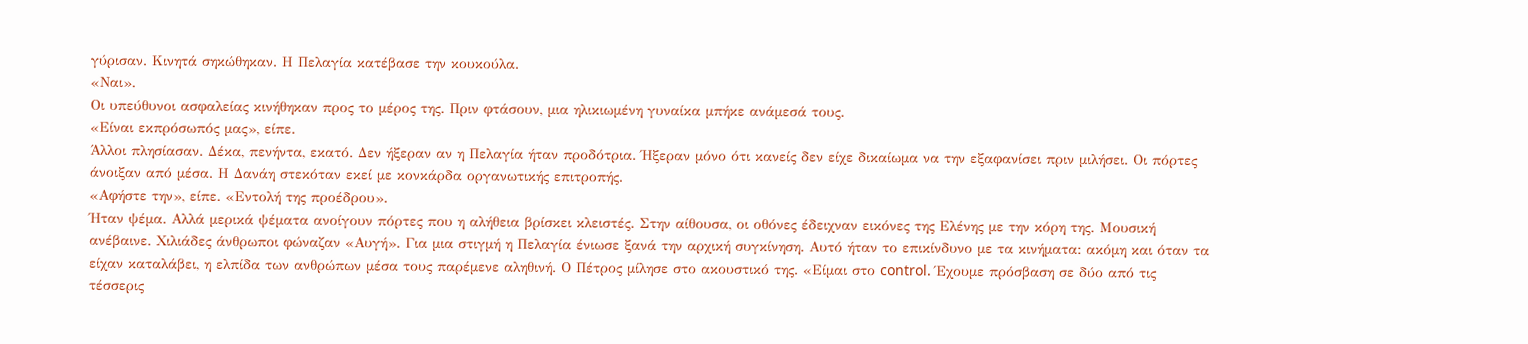γύρισαν. Κινητά σηκώθηκαν. Η Πελαγία κατέβασε την κουκούλα.
«Ναι».
Οι υπεύθυνοι ασφαλείας κινήθηκαν προς το μέρος της. Πριν φτάσουν, μια ηλικιωμένη γυναίκα μπήκε ανάμεσά τους.
«Είναι εκπρόσωπός μας», είπε.
Άλλοι πλησίασαν. Δέκα, πενήντα, εκατό. Δεν ήξεραν αν η Πελαγία ήταν προδότρια. Ήξεραν μόνο ότι κανείς δεν είχε δικαίωμα να την εξαφανίσει πριν μιλήσει. Οι πόρτες άνοιξαν από μέσα. Η Δανάη στεκόταν εκεί με κονκάρδα οργανωτικής επιτροπής.
«Αφήστε την», είπε. «Εντολή της προέδρου».
Ήταν ψέμα. Αλλά μερικά ψέματα ανοίγουν πόρτες που η αλήθεια βρίσκει κλειστές. Στην αίθουσα, οι οθόνες έδειχναν εικόνες της Ελένης με την κόρη της. Μουσική ανέβαινε. Χιλιάδες άνθρωποι φώναζαν «Αυγή». Για μια στιγμή η Πελαγία ένιωσε ξανά την αρχική συγκίνηση. Αυτό ήταν το επικίνδυνο με τα κινήματα: ακόμη και όταν τα είχαν καταλάβει, η ελπίδα των ανθρώπων μέσα τους παρέμενε αληθινή. Ο Πέτρος μίλησε στο ακουστικό της. «Είμαι στο control. Έχουμε πρόσβαση σε δύο από τις τέσσερις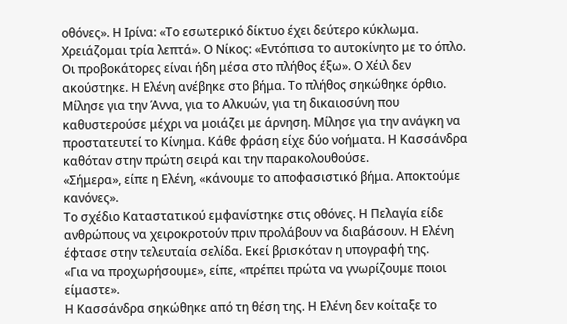οθόνες». Η Ιρίνα: «Το εσωτερικό δίκτυο έχει δεύτερο κύκλωμα. Χρειάζομαι τρία λεπτά». Ο Νίκος: «Εντόπισα το αυτοκίνητο με το όπλο. Οι προβοκάτορες είναι ήδη μέσα στο πλήθος έξω». Ο Χέιλ δεν ακούστηκε. Η Ελένη ανέβηκε στο βήμα. Το πλήθος σηκώθηκε όρθιο.
Μίλησε για την Άννα, για το Αλκυών, για τη δικαιοσύνη που καθυστερούσε μέχρι να μοιάζει με άρνηση. Μίλησε για την ανάγκη να προστατευτεί το Κίνημα. Κάθε φράση είχε δύο νοήματα. Η Κασσάνδρα καθόταν στην πρώτη σειρά και την παρακολουθούσε.
«Σήμερα», είπε η Ελένη, «κάνουμε το αποφασιστικό βήμα. Αποκτούμε κανόνες».
Το σχέδιο Καταστατικού εμφανίστηκε στις οθόνες. Η Πελαγία είδε ανθρώπους να χειροκροτούν πριν προλάβουν να διαβάσουν. Η Ελένη έφτασε στην τελευταία σελίδα. Εκεί βρισκόταν η υπογραφή της.
«Για να προχωρήσουμε», είπε, «πρέπει πρώτα να γνωρίζουμε ποιοι είμαστε».
Η Κασσάνδρα σηκώθηκε από τη θέση της. Η Ελένη δεν κοίταξε το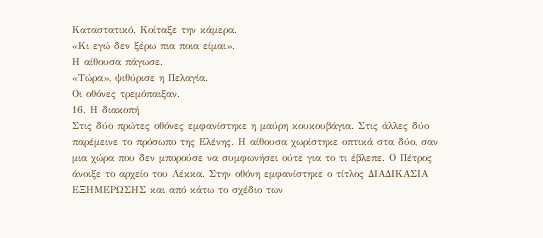Καταστατικό. Κοίταξε την κάμερα.
«Κι εγώ δεν ξέρω πια ποια είμαι».
Η αίθουσα πάγωσε.
«Τώρα», ψιθύρισε η Πελαγία.
Οι οθόνες τρεμόπαιξαν.
16. Η διακοπή
Στις δύο πρώτες οθόνες εμφανίστηκε η μαύρη κουκουβάγια. Στις άλλες δύο παρέμεινε το πρόσωπο της Ελένης. Η αίθουσα χωρίστηκε οπτικά στα δύο, σαν μια χώρα που δεν μπορούσε να συμφωνήσει ούτε για το τι έβλεπε. Ο Πέτρος άνοιξε το αρχείο του Λέκκα. Στην οθόνη εμφανίστηκε ο τίτλος ΔΙΑΔΙΚΑΣΙΑ ΕΞΗΜΕΡΩΣΗΣ και από κάτω το σχέδιο των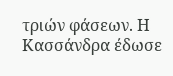τριών φάσεων. Η Κασσάνδρα έδωσε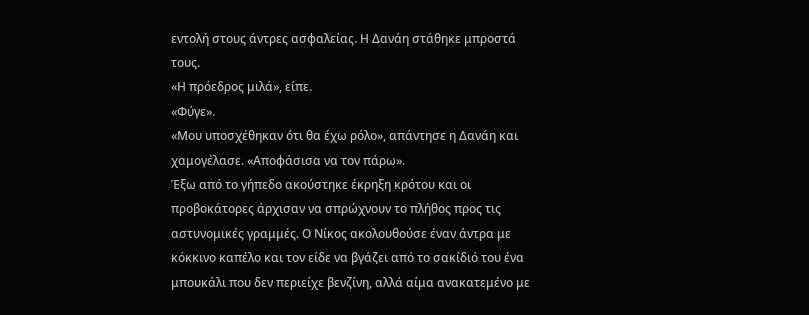εντολή στους άντρες ασφαλείας. Η Δανάη στάθηκε μπροστά τους.
«Η πρόεδρος μιλά», είπε.
«Φύγε».
«Μου υποσχέθηκαν ότι θα έχω ρόλο», απάντησε η Δανάη και χαμογέλασε. «Αποφάσισα να τον πάρω».
Έξω από το γήπεδο ακούστηκε έκρηξη κρότου και οι προβοκάτορες άρχισαν να σπρώχνουν το πλήθος προς τις αστυνομικές γραμμές. Ο Νίκος ακολουθούσε έναν άντρα με κόκκινο καπέλο και τον είδε να βγάζει από το σακίδιό του ένα μπουκάλι που δεν περιείχε βενζίνη, αλλά αίμα ανακατεμένο με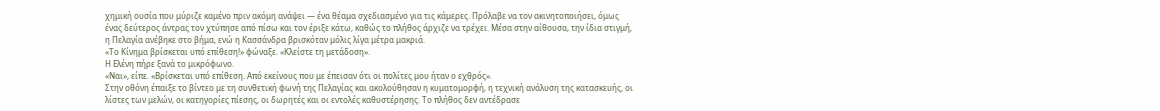χημική ουσία που μύριζε καμένο πριν ακόμη ανάψει — ένα θέαμα σχεδιασμένο για τις κάμερες. Πρόλαβε να τον ακινητοποιήσει, όμως ένας δεύτερος άντρας τον χτύπησε από πίσω και τον έριξε κάτω, καθώς το πλήθος άρχιζε να τρέχει. Μέσα στην αίθουσα, την ίδια στιγμή, η Πελαγία ανέβηκε στο βήμα, ενώ η Κασσάνδρα βρισκόταν μόλις λίγα μέτρα μακριά.
«Το Κίνημα βρίσκεται υπό επίθεση!» φώναξε. «Κλείστε τη μετάδοση».
Η Ελένη πήρε ξανά το μικρόφωνο.
«Ναι», είπε. «Βρίσκεται υπό επίθεση. Από εκείνους που με έπεισαν ότι οι πολίτες μου ήταν ο εχθρός».
Στην οθόνη έπαιξε το βίντεο με τη συνθετική φωνή της Πελαγίας και ακολούθησαν η κυματομορφή, η τεχνική ανάλυση της κατασκευής, οι λίστες των μελών, οι κατηγορίες πίεσης, οι δωρητές και οι εντολές καθυστέρησης. Το πλήθος δεν αντέδρασε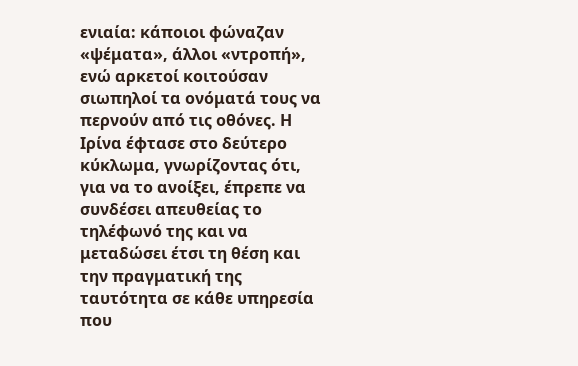ενιαία: κάποιοι φώναζαν «ψέματα», άλλοι «ντροπή», ενώ αρκετοί κοιτούσαν σιωπηλοί τα ονόματά τους να περνούν από τις οθόνες. Η Ιρίνα έφτασε στο δεύτερο κύκλωμα, γνωρίζοντας ότι, για να το ανοίξει, έπρεπε να συνδέσει απευθείας το τηλέφωνό της και να μεταδώσει έτσι τη θέση και την πραγματική της ταυτότητα σε κάθε υπηρεσία που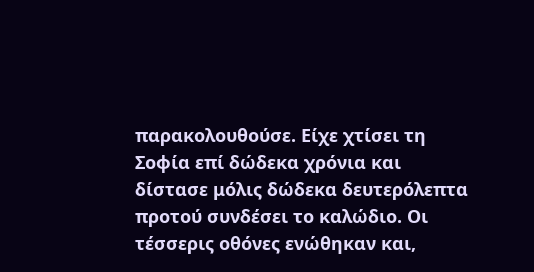παρακολουθούσε. Είχε χτίσει τη Σοφία επί δώδεκα χρόνια και δίστασε μόλις δώδεκα δευτερόλεπτα προτού συνδέσει το καλώδιο. Οι τέσσερις οθόνες ενώθηκαν και,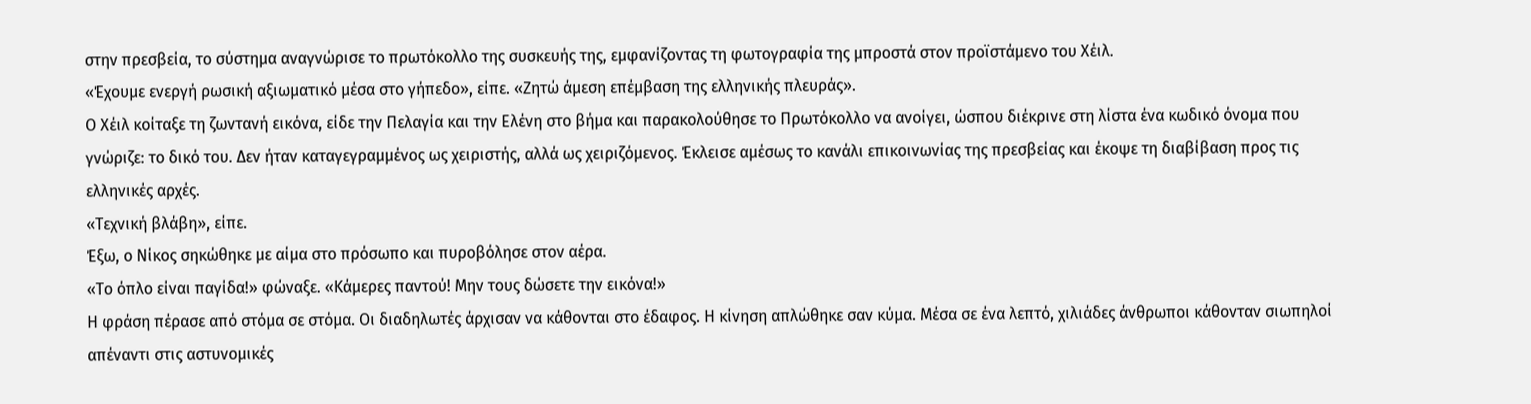στην πρεσβεία, το σύστημα αναγνώρισε το πρωτόκολλο της συσκευής της, εμφανίζοντας τη φωτογραφία της μπροστά στον προϊστάμενο του Χέιλ.
«Έχουμε ενεργή ρωσική αξιωματικό μέσα στο γήπεδο», είπε. «Ζητώ άμεση επέμβαση της ελληνικής πλευράς».
Ο Χέιλ κοίταξε τη ζωντανή εικόνα, είδε την Πελαγία και την Ελένη στο βήμα και παρακολούθησε το Πρωτόκολλο να ανοίγει, ώσπου διέκρινε στη λίστα ένα κωδικό όνομα που γνώριζε: το δικό του. Δεν ήταν καταγεγραμμένος ως χειριστής, αλλά ως χειριζόμενος. Έκλεισε αμέσως το κανάλι επικοινωνίας της πρεσβείας και έκοψε τη διαβίβαση προς τις ελληνικές αρχές.
«Τεχνική βλάβη», είπε.
Έξω, ο Νίκος σηκώθηκε με αίμα στο πρόσωπο και πυροβόλησε στον αέρα.
«Το όπλο είναι παγίδα!» φώναξε. «Κάμερες παντού! Μην τους δώσετε την εικόνα!»
Η φράση πέρασε από στόμα σε στόμα. Οι διαδηλωτές άρχισαν να κάθονται στο έδαφος. Η κίνηση απλώθηκε σαν κύμα. Μέσα σε ένα λεπτό, χιλιάδες άνθρωποι κάθονταν σιωπηλοί απέναντι στις αστυνομικές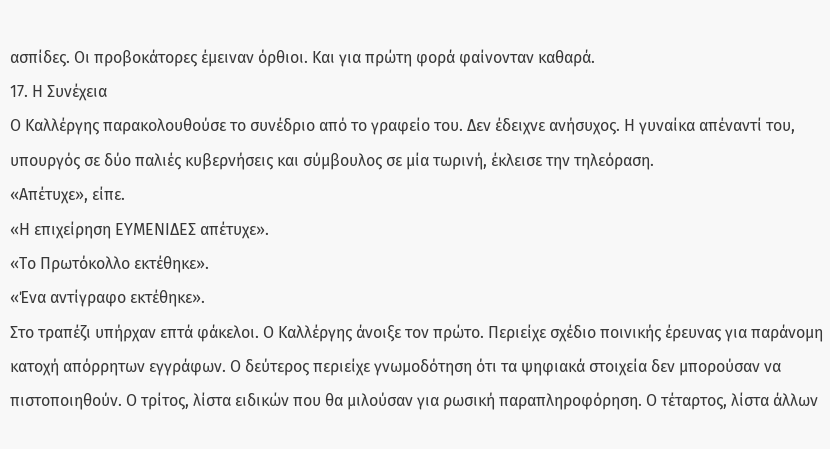ασπίδες. Οι προβοκάτορες έμειναν όρθιοι. Και για πρώτη φορά φαίνονταν καθαρά.
17. Η Συνέχεια
Ο Καλλέργης παρακολουθούσε το συνέδριο από το γραφείο του. Δεν έδειχνε ανήσυχος. Η γυναίκα απέναντί του, υπουργός σε δύο παλιές κυβερνήσεις και σύμβουλος σε μία τωρινή, έκλεισε την τηλεόραση.
«Απέτυχε», είπε.
«Η επιχείρηση ΕΥΜΕΝΙΔΕΣ απέτυχε».
«Το Πρωτόκολλο εκτέθηκε».
«Ένα αντίγραφο εκτέθηκε».
Στο τραπέζι υπήρχαν επτά φάκελοι. Ο Καλλέργης άνοιξε τον πρώτο. Περιείχε σχέδιο ποινικής έρευνας για παράνομη κατοχή απόρρητων εγγράφων. Ο δεύτερος περιείχε γνωμοδότηση ότι τα ψηφιακά στοιχεία δεν μπορούσαν να πιστοποιηθούν. Ο τρίτος, λίστα ειδικών που θα μιλούσαν για ρωσική παραπληροφόρηση. Ο τέταρτος, λίστα άλλων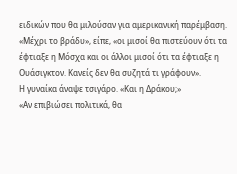ειδικών που θα μιλούσαν για αμερικανική παρέμβαση.
«Μέχρι το βράδυ», είπε, «οι μισοί θα πιστεύουν ότι τα έφτιαξε η Μόσχα και οι άλλοι μισοί ότι τα έφτιαξε η Ουάσιγκτον. Κανείς δεν θα συζητά τι γράφουν».
Η γυναίκα άναψε τσιγάρο. «Και η Δράκου;»
«Αν επιβιώσει πολιτικά, θα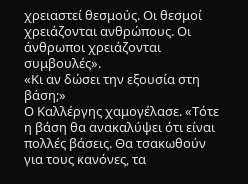χρειαστεί θεσμούς. Οι θεσμοί χρειάζονται ανθρώπους. Οι άνθρωποι χρειάζονται συμβουλές».
«Κι αν δώσει την εξουσία στη βάση;»
Ο Καλλέργης χαμογέλασε. «Τότε η βάση θα ανακαλύψει ότι είναι πολλές βάσεις. Θα τσακωθούν για τους κανόνες, τα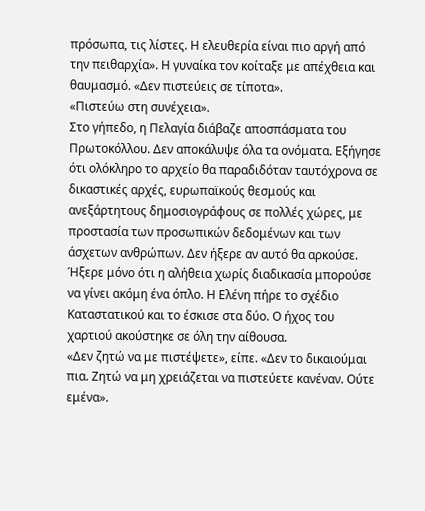πρόσωπα, τις λίστες. Η ελευθερία είναι πιο αργή από την πειθαρχία». Η γυναίκα τον κοίταξε με απέχθεια και θαυμασμό. «Δεν πιστεύεις σε τίποτα».
«Πιστεύω στη συνέχεια».
Στο γήπεδο, η Πελαγία διάβαζε αποσπάσματα του Πρωτοκόλλου. Δεν αποκάλυψε όλα τα ονόματα. Εξήγησε ότι ολόκληρο το αρχείο θα παραδιδόταν ταυτόχρονα σε δικαστικές αρχές, ευρωπαϊκούς θεσμούς και ανεξάρτητους δημοσιογράφους σε πολλές χώρες, με προστασία των προσωπικών δεδομένων και των άσχετων ανθρώπων. Δεν ήξερε αν αυτό θα αρκούσε. Ήξερε μόνο ότι η αλήθεια χωρίς διαδικασία μπορούσε να γίνει ακόμη ένα όπλο. Η Ελένη πήρε το σχέδιο Καταστατικού και το έσκισε στα δύο. Ο ήχος του χαρτιού ακούστηκε σε όλη την αίθουσα.
«Δεν ζητώ να με πιστέψετε», είπε. «Δεν το δικαιούμαι πια. Ζητώ να μη χρειάζεται να πιστεύετε κανέναν. Ούτε εμένα».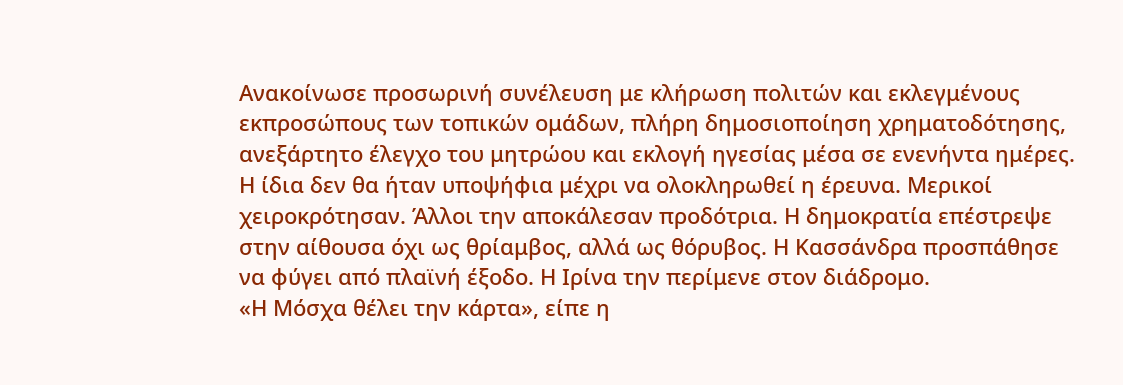Ανακοίνωσε προσωρινή συνέλευση με κλήρωση πολιτών και εκλεγμένους εκπροσώπους των τοπικών ομάδων, πλήρη δημοσιοποίηση χρηματοδότησης, ανεξάρτητο έλεγχο του μητρώου και εκλογή ηγεσίας μέσα σε ενενήντα ημέρες. Η ίδια δεν θα ήταν υποψήφια μέχρι να ολοκληρωθεί η έρευνα. Μερικοί χειροκρότησαν. Άλλοι την αποκάλεσαν προδότρια. Η δημοκρατία επέστρεψε στην αίθουσα όχι ως θρίαμβος, αλλά ως θόρυβος. Η Κασσάνδρα προσπάθησε να φύγει από πλαϊνή έξοδο. Η Ιρίνα την περίμενε στον διάδρομο.
«Η Μόσχα θέλει την κάρτα», είπε η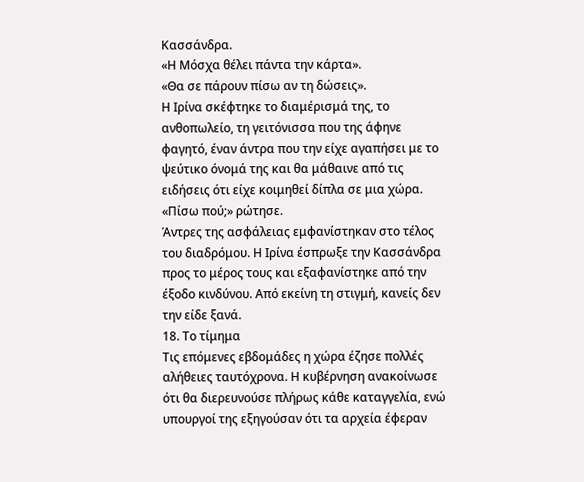Κασσάνδρα.
«Η Μόσχα θέλει πάντα την κάρτα».
«Θα σε πάρουν πίσω αν τη δώσεις».
Η Ιρίνα σκέφτηκε το διαμέρισμά της, το ανθοπωλείο, τη γειτόνισσα που της άφηνε φαγητό, έναν άντρα που την είχε αγαπήσει με το ψεύτικο όνομά της και θα μάθαινε από τις ειδήσεις ότι είχε κοιμηθεί δίπλα σε μια χώρα.
«Πίσω πού;» ρώτησε.
Άντρες της ασφάλειας εμφανίστηκαν στο τέλος του διαδρόμου. Η Ιρίνα έσπρωξε την Κασσάνδρα προς το μέρος τους και εξαφανίστηκε από την έξοδο κινδύνου. Από εκείνη τη στιγμή, κανείς δεν την είδε ξανά.
18. Το τίμημα
Τις επόμενες εβδομάδες η χώρα έζησε πολλές αλήθειες ταυτόχρονα. Η κυβέρνηση ανακοίνωσε ότι θα διερευνούσε πλήρως κάθε καταγγελία, ενώ υπουργοί της εξηγούσαν ότι τα αρχεία έφεραν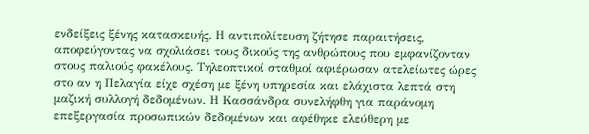ενδείξεις ξένης κατασκευής. Η αντιπολίτευση ζήτησε παραιτήσεις, αποφεύγοντας να σχολιάσει τους δικούς της ανθρώπους που εμφανίζονταν στους παλιούς φακέλους. Τηλεοπτικοί σταθμοί αφιέρωσαν ατελείωτες ώρες στο αν η Πελαγία είχε σχέση με ξένη υπηρεσία και ελάχιστα λεπτά στη μαζική συλλογή δεδομένων. Η Κασσάνδρα συνελήφθη για παράνομη επεξεργασία προσωπικών δεδομένων και αφέθηκε ελεύθερη με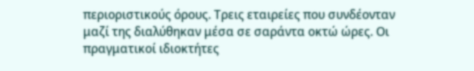περιοριστικούς όρους. Τρεις εταιρείες που συνδέονταν μαζί της διαλύθηκαν μέσα σε σαράντα οκτώ ώρες. Οι πραγματικοί ιδιοκτήτες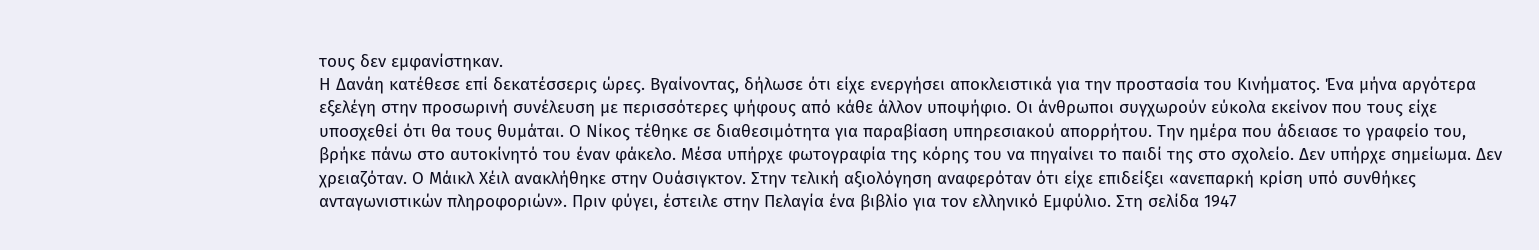τους δεν εμφανίστηκαν.
Η Δανάη κατέθεσε επί δεκατέσσερις ώρες. Βγαίνοντας, δήλωσε ότι είχε ενεργήσει αποκλειστικά για την προστασία του Κινήματος. Ένα μήνα αργότερα εξελέγη στην προσωρινή συνέλευση με περισσότερες ψήφους από κάθε άλλον υποψήφιο. Οι άνθρωποι συγχωρούν εύκολα εκείνον που τους είχε υποσχεθεί ότι θα τους θυμάται. Ο Νίκος τέθηκε σε διαθεσιμότητα για παραβίαση υπηρεσιακού απορρήτου. Την ημέρα που άδειασε το γραφείο του, βρήκε πάνω στο αυτοκίνητό του έναν φάκελο. Μέσα υπήρχε φωτογραφία της κόρης του να πηγαίνει το παιδί της στο σχολείο. Δεν υπήρχε σημείωμα. Δεν χρειαζόταν. Ο Μάικλ Χέιλ ανακλήθηκε στην Ουάσιγκτον. Στην τελική αξιολόγηση αναφερόταν ότι είχε επιδείξει «ανεπαρκή κρίση υπό συνθήκες ανταγωνιστικών πληροφοριών». Πριν φύγει, έστειλε στην Πελαγία ένα βιβλίο για τον ελληνικό Εμφύλιο. Στη σελίδα 1947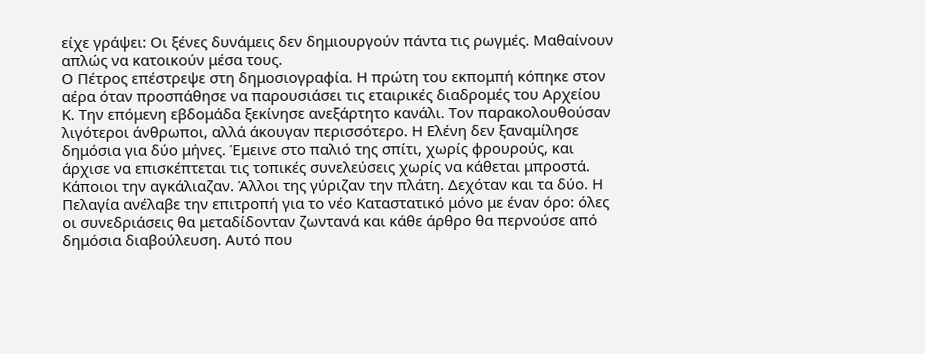είχε γράψει: Οι ξένες δυνάμεις δεν δημιουργούν πάντα τις ρωγμές. Μαθαίνουν απλώς να κατοικούν μέσα τους.
Ο Πέτρος επέστρεψε στη δημοσιογραφία. Η πρώτη του εκπομπή κόπηκε στον αέρα όταν προσπάθησε να παρουσιάσει τις εταιρικές διαδρομές του Αρχείου Κ. Την επόμενη εβδομάδα ξεκίνησε ανεξάρτητο κανάλι. Τον παρακολουθούσαν λιγότεροι άνθρωποι, αλλά άκουγαν περισσότερο. Η Ελένη δεν ξαναμίλησε δημόσια για δύο μήνες. Έμεινε στο παλιό της σπίτι, χωρίς φρουρούς, και άρχισε να επισκέπτεται τις τοπικές συνελεύσεις χωρίς να κάθεται μπροστά. Κάποιοι την αγκάλιαζαν. Άλλοι της γύριζαν την πλάτη. Δεχόταν και τα δύο. Η Πελαγία ανέλαβε την επιτροπή για το νέο Καταστατικό μόνο με έναν όρο: όλες οι συνεδριάσεις θα μεταδίδονταν ζωντανά και κάθε άρθρο θα περνούσε από δημόσια διαβούλευση. Αυτό που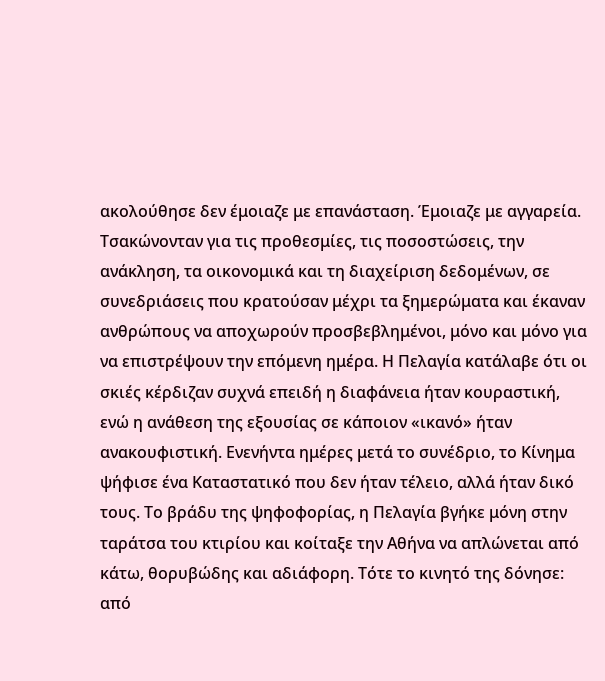ακολούθησε δεν έμοιαζε με επανάσταση. Έμοιαζε με αγγαρεία.
Τσακώνονταν για τις προθεσμίες, τις ποσοστώσεις, την ανάκληση, τα οικονομικά και τη διαχείριση δεδομένων, σε συνεδριάσεις που κρατούσαν μέχρι τα ξημερώματα και έκαναν ανθρώπους να αποχωρούν προσβεβλημένοι, μόνο και μόνο για να επιστρέψουν την επόμενη ημέρα. Η Πελαγία κατάλαβε ότι οι σκιές κέρδιζαν συχνά επειδή η διαφάνεια ήταν κουραστική, ενώ η ανάθεση της εξουσίας σε κάποιον «ικανό» ήταν ανακουφιστική. Ενενήντα ημέρες μετά το συνέδριο, το Κίνημα ψήφισε ένα Καταστατικό που δεν ήταν τέλειο, αλλά ήταν δικό τους. Το βράδυ της ψηφοφορίας, η Πελαγία βγήκε μόνη στην ταράτσα του κτιρίου και κοίταξε την Αθήνα να απλώνεται από κάτω, θορυβώδης και αδιάφορη. Τότε το κινητό της δόνησε: από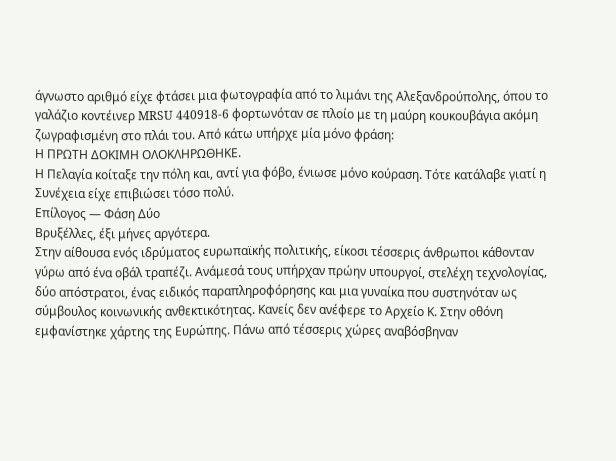άγνωστο αριθμό είχε φτάσει μια φωτογραφία από το λιμάνι της Αλεξανδρούπολης, όπου το γαλάζιο κοντέινερ MRSU 440918-6 φορτωνόταν σε πλοίο με τη μαύρη κουκουβάγια ακόμη ζωγραφισμένη στο πλάι του. Από κάτω υπήρχε μία μόνο φράση:
Η ΠΡΩΤΗ ΔΟΚΙΜΗ ΟΛΟΚΛΗΡΩΘΗΚΕ.
Η Πελαγία κοίταξε την πόλη και, αντί για φόβο, ένιωσε μόνο κούραση. Τότε κατάλαβε γιατί η Συνέχεια είχε επιβιώσει τόσο πολύ.
Επίλογος — Φάση Δύο
Βρυξέλλες, έξι μήνες αργότερα.
Στην αίθουσα ενός ιδρύματος ευρωπαϊκής πολιτικής, είκοσι τέσσερις άνθρωποι κάθονταν γύρω από ένα οβάλ τραπέζι. Ανάμεσά τους υπήρχαν πρώην υπουργοί, στελέχη τεχνολογίας, δύο απόστρατοι, ένας ειδικός παραπληροφόρησης και μια γυναίκα που συστηνόταν ως σύμβουλος κοινωνικής ανθεκτικότητας. Κανείς δεν ανέφερε το Αρχείο Κ. Στην οθόνη εμφανίστηκε χάρτης της Ευρώπης. Πάνω από τέσσερις χώρες αναβόσβηναν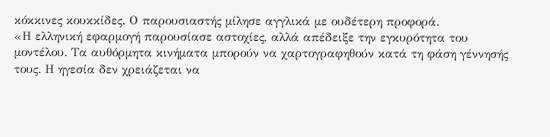κόκκινες κουκκίδες. Ο παρουσιαστής μίλησε αγγλικά με ουδέτερη προφορά.
«Η ελληνική εφαρμογή παρουσίασε αστοχίες, αλλά απέδειξε την εγκυρότητα του μοντέλου. Τα αυθόρμητα κινήματα μπορούν να χαρτογραφηθούν κατά τη φάση γέννησής τους. Η ηγεσία δεν χρειάζεται να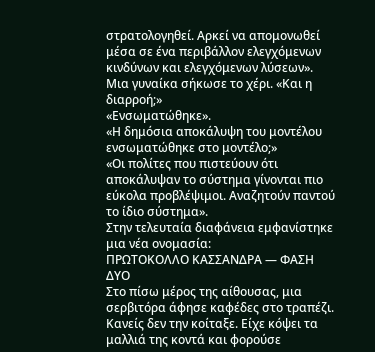στρατολογηθεί. Αρκεί να απομονωθεί μέσα σε ένα περιβάλλον ελεγχόμενων κινδύνων και ελεγχόμενων λύσεων».
Μια γυναίκα σήκωσε το χέρι. «Και η διαρροή;»
«Ενσωματώθηκε».
«Η δημόσια αποκάλυψη του μοντέλου ενσωματώθηκε στο μοντέλο;»
«Οι πολίτες που πιστεύουν ότι αποκάλυψαν το σύστημα γίνονται πιο εύκολα προβλέψιμοι. Αναζητούν παντού το ίδιο σύστημα».
Στην τελευταία διαφάνεια εμφανίστηκε μια νέα ονομασία:
ΠΡΩΤΟΚΟΛΛΟ ΚΑΣΣΑΝΔΡΑ — ΦΑΣΗ ΔΥΟ
Στο πίσω μέρος της αίθουσας, μια σερβιτόρα άφησε καφέδες στο τραπέζι. Κανείς δεν την κοίταξε. Είχε κόψει τα μαλλιά της κοντά και φορούσε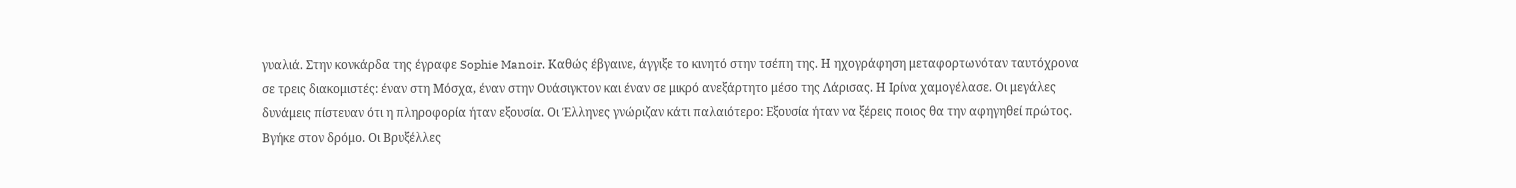γυαλιά. Στην κονκάρδα της έγραφε Sophie Manoir. Καθώς έβγαινε, άγγιξε το κινητό στην τσέπη της. Η ηχογράφηση μεταφορτωνόταν ταυτόχρονα σε τρεις διακομιστές: έναν στη Μόσχα, έναν στην Ουάσιγκτον και έναν σε μικρό ανεξάρτητο μέσο της Λάρισας. Η Ιρίνα χαμογέλασε. Οι μεγάλες δυνάμεις πίστευαν ότι η πληροφορία ήταν εξουσία. Οι Έλληνες γνώριζαν κάτι παλαιότερο: Εξουσία ήταν να ξέρεις ποιος θα την αφηγηθεί πρώτος. Βγήκε στον δρόμο. Οι Βρυξέλλες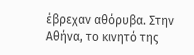έβρεχαν αθόρυβα. Στην Αθήνα, το κινητό της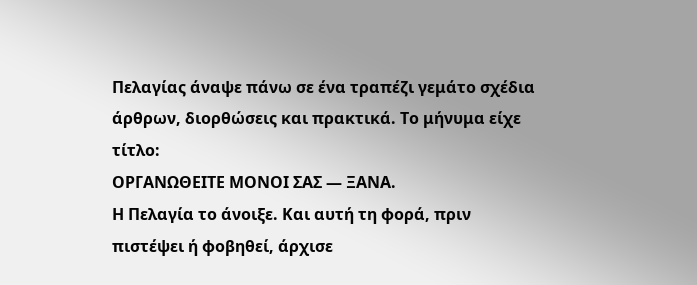Πελαγίας άναψε πάνω σε ένα τραπέζι γεμάτο σχέδια άρθρων, διορθώσεις και πρακτικά. Το μήνυμα είχε τίτλο:
ΟΡΓΑΝΩΘΕΙΤΕ ΜΟΝΟΙ ΣΑΣ — ΞΑΝΑ.
Η Πελαγία το άνοιξε. Και αυτή τη φορά, πριν πιστέψει ή φοβηθεί, άρχισε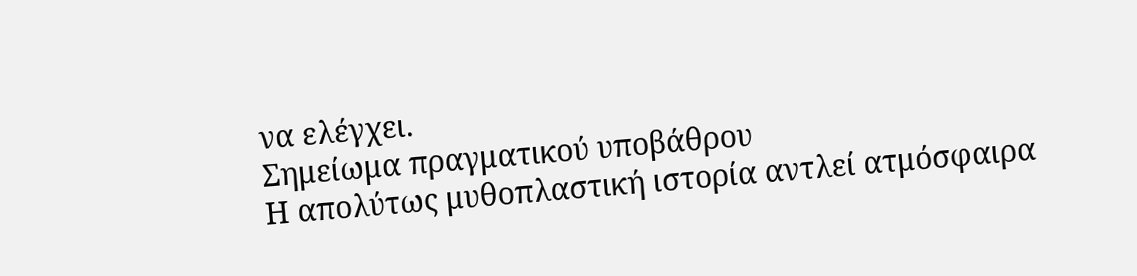να ελέγχει.
Σημείωμα πραγματικού υποβάθρου
Η απολύτως μυθοπλαστική ιστορία αντλεί ατμόσφαιρα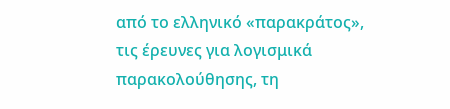από το ελληνικό «παρακράτος», τις έρευνες για λογισμικά παρακολούθησης, τη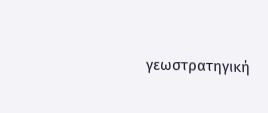γεωστρατηγική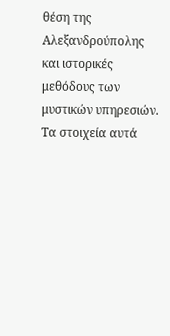θέση της Αλεξανδρούπολης και ιστορικές μεθόδους των μυστικών υπηρεσιών. Τα στοιχεία αυτά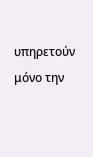υπηρετούν μόνο την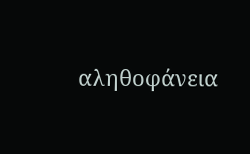αληθοφάνεια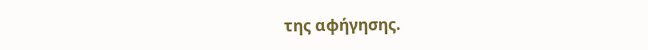της αφήγησης.